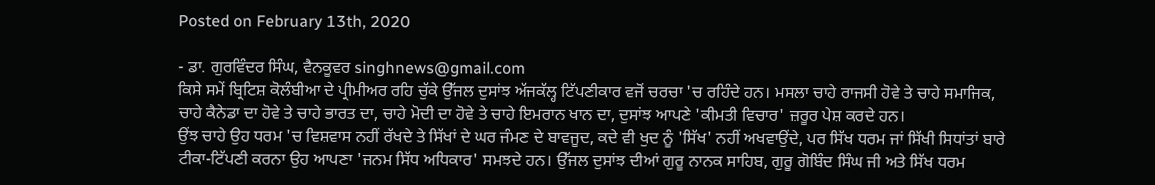Posted on February 13th, 2020

- ਡਾ. ਗੁਰਵਿੰਦਰ ਸਿੰਘ, ਵੈਨਕੂਵਰ singhnews@gmail.com
ਕਿਸੇ ਸਮੇਂ ਬ੍ਰਿਟਿਸ਼ ਕੋਲੰਬੀਆ ਦੇ ਪ੍ਰੀਮੀਅਰ ਰਹਿ ਚੁੱਕੇ ਉੱਜਲ ਦੁਸਾਂਝ ਅੱਜਕੱਲ੍ਹ ਟਿੱਪਣੀਕਾਰ ਵਜੋਂ ਚਰਚਾ 'ਚ ਰਹਿੰਦੇ ਹਨ। ਮਸਲਾ ਚਾਹੇ ਰਾਜਸੀ ਹੋਵੇ ਤੇ ਚਾਹੇ ਸਮਾਜਿਕ, ਚਾਹੇ ਕੈਨੇਡਾ ਦਾ ਹੋਵੇ ਤੇ ਚਾਹੇ ਭਾਰਤ ਦਾ, ਚਾਹੇ ਮੋਦੀ ਦਾ ਹੋਵੇ ਤੇ ਚਾਹੇ ਇਮਰਾਨ ਖਾਨ ਦਾ, ਦੁਸਾਂਝ ਆਪਣੇ 'ਕੀਮਤੀ ਵਿਚਾਰ' ਜ਼ਰੂਰ ਪੇਸ਼ ਕਰਦੇ ਹਨ।
ਉਂਝ ਚਾਹੇ ਉਹ ਧਰਮ 'ਚ ਵਿਸ਼ਵਾਸ ਨਹੀਂ ਰੱਖਦੇ ਤੇ ਸਿੱਖਾਂ ਦੇ ਘਰ ਜੰਮਣ ਦੇ ਬਾਵਜੂਦ, ਕਦੇ ਵੀ ਖੁਦ ਨੂੰ 'ਸਿੱਖ' ਨਹੀਂ ਅਖਵਾਉਂਦੇ, ਪਰ ਸਿੱਖ ਧਰਮ ਜਾਂ ਸਿੱਖੀ ਸਿਧਾਂਤਾਂ ਬਾਰੇ ਟੀਕਾ-ਟਿੱਪਣੀ ਕਰਨਾ ਉਹ ਆਪਣਾ 'ਜਨਮ ਸਿੱਧ ਅਧਿਕਾਰ' ਸਮਝਦੇ ਹਨ। ਉੱਜਲ ਦੁਸਾਂਝ ਦੀਆਂ ਗੁਰੂ ਨਾਨਕ ਸਾਹਿਬ, ਗੁਰੂ ਗੋਬਿੰਦ ਸਿੰਘ ਜੀ ਅਤੇ ਸਿੱਖ ਧਰਮ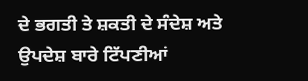ਦੇ ਭਗਤੀ ਤੇ ਸ਼ਕਤੀ ਦੇ ਸੰਦੇਸ਼ ਅਤੇ ਉਪਦੇਸ਼ ਬਾਰੇ ਟਿੱਪਣੀਆਂ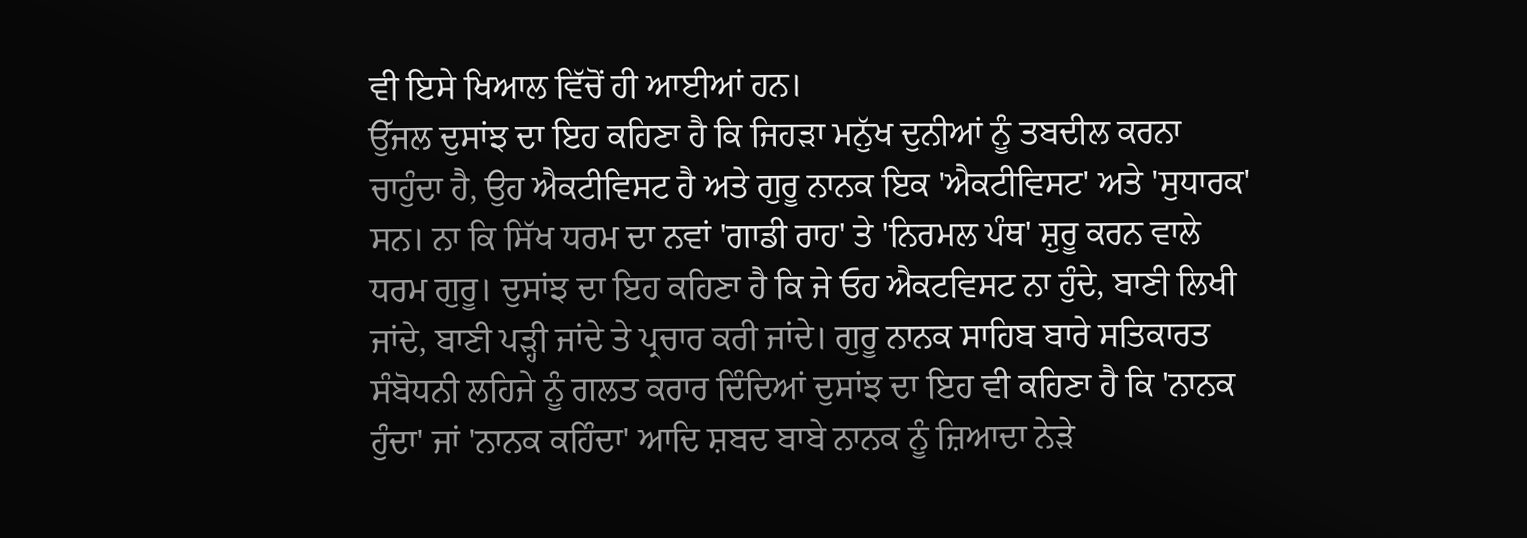ਵੀ ਇਸੇ ਖਿਆਲ ਵਿੱਚੋਂ ਹੀ ਆਈਆਂ ਹਨ।
ਉੱਜਲ ਦੁਸਾਂਝ ਦਾ ਇਹ ਕਹਿਣਾ ਹੈ ਕਿ ਜਿਹੜਾ ਮਨੁੱਖ ਦੁਨੀਆਂ ਨੂੰ ਤਬਦੀਲ ਕਰਨਾ ਚਾਹੁੰਦਾ ਹੈ, ਉਹ ਐਕਟੀਵਿਸਟ ਹੈ ਅਤੇ ਗੁਰੂ ਨਾਨਕ ਇਕ 'ਐਕਟੀਵਿਸਟ' ਅਤੇ 'ਸੁਧਾਰਕ' ਸਨ। ਨਾ ਕਿ ਸਿੱਖ ਧਰਮ ਦਾ ਨਵਾਂ 'ਗਾਡੀ ਰਾਹ' ਤੇ 'ਨਿਰਮਲ ਪੰਥ' ਸ਼ੁਰੂ ਕਰਨ ਵਾਲੇ ਧਰਮ ਗੁਰੂ। ਦੁਸਾਂਝ ਦਾ ਇਹ ਕਹਿਣਾ ਹੈ ਕਿ ਜੇ ਓਹ ਐਕਟਵਿਸਟ ਨਾ ਹੁੰਦੇ, ਬਾਣੀ ਲਿਖੀ ਜਾਂਦੇ, ਬਾਣੀ ਪੜ੍ਹੀ ਜਾਂਦੇ ਤੇ ਪ੍ਰਚਾਰ ਕਰੀ ਜਾਂਦੇ। ਗੁਰੂ ਨਾਨਕ ਸਾਹਿਬ ਬਾਰੇ ਸਤਿਕਾਰਤ ਸੰਬੋਧਨੀ ਲਹਿਜੇ ਨੂੰ ਗਲਤ ਕਰਾਰ ਦਿੰਦਿਆਂ ਦੁਸਾਂਝ ਦਾ ਇਹ ਵੀ ਕਹਿਣਾ ਹੈ ਕਿ 'ਨਾਨਕ ਹੁੰਦਾ' ਜਾਂ 'ਨਾਨਕ ਕਹਿੰਦਾ' ਆਦਿ ਸ਼ਬਦ ਬਾਬੇ ਨਾਨਕ ਨੂੰ ਜ਼ਿਆਦਾ ਨੇੜੇ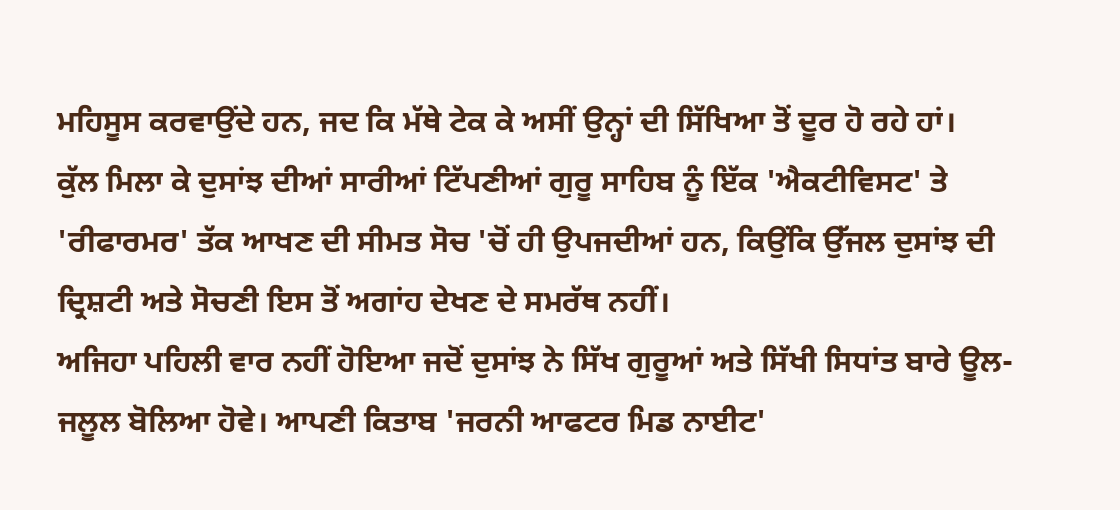ਮਹਿਸੂਸ ਕਰਵਾਉਂਦੇ ਹਨ, ਜਦ ਕਿ ਮੱਥੇ ਟੇਕ ਕੇ ਅਸੀਂ ਉਨ੍ਹਾਂ ਦੀ ਸਿੱਖਿਆ ਤੋਂ ਦੂਰ ਹੋ ਰਹੇ ਹਾਂ।
ਕੁੱਲ ਮਿਲਾ ਕੇ ਦੁਸਾਂਝ ਦੀਆਂ ਸਾਰੀਆਂ ਟਿੱਪਣੀਆਂ ਗੁਰੂ ਸਾਹਿਬ ਨੂੰ ਇੱਕ 'ਐਕਟੀਵਿਸਟ' ਤੇ 'ਰੀਫਾਰਮਰ' ਤੱਕ ਆਖਣ ਦੀ ਸੀਮਤ ਸੋਚ 'ਚੋਂ ਹੀ ਉਪਜਦੀਆਂ ਹਨ, ਕਿਉਂਕਿ ਉੱਜਲ ਦੁਸਾਂਝ ਦੀ ਦ੍ਰਿਸ਼ਟੀ ਅਤੇ ਸੋਚਣੀ ਇਸ ਤੋਂ ਅਗਾਂਹ ਦੇਖਣ ਦੇ ਸਮਰੱਥ ਨਹੀਂ।
ਅਜਿਹਾ ਪਹਿਲੀ ਵਾਰ ਨਹੀਂ ਹੋਇਆ ਜਦੋਂ ਦੁਸਾਂਝ ਨੇ ਸਿੱਖ ਗੁਰੂਆਂ ਅਤੇ ਸਿੱਖੀ ਸਿਧਾਂਤ ਬਾਰੇ ਊਲ-ਜਲੂਲ ਬੋਲਿਆ ਹੋਵੇ। ਆਪਣੀ ਕਿਤਾਬ 'ਜਰਨੀ ਆਫਟਰ ਮਿਡ ਨਾਈਟ'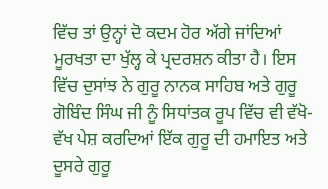ਵਿੱਚ ਤਾਂ ਉਨ੍ਹਾਂ ਦੋ ਕਦਮ ਹੋਰ ਅੱਗੇ ਜਾਂਦਿਆਂ ਮੂਰਖਤਾ ਦਾ ਖੁੱਲ੍ਹ ਕੇ ਪ੍ਰਦਰਸ਼ਨ ਕੀਤਾ ਹੈ। ਇਸ ਵਿੱਚ ਦੁਸਾਂਝ ਨੇ ਗੁਰੂ ਨਾਨਕ ਸਾਹਿਬ ਅਤੇ ਗੁਰੂ ਗੋਬਿੰਦ ਸਿੰਘ ਜੀ ਨੂੰ ਸਿਧਾਂਤਕ ਰੂਪ ਵਿੱਚ ਵੀ ਵੱਖੋ-ਵੱਖ ਪੇਸ਼ ਕਰਦਿਆਂ ਇੱਕ ਗੁਰੂ ਦੀ ਹਮਾਇਤ ਅਤੇ ਦੂਸਰੇ ਗੁਰੂ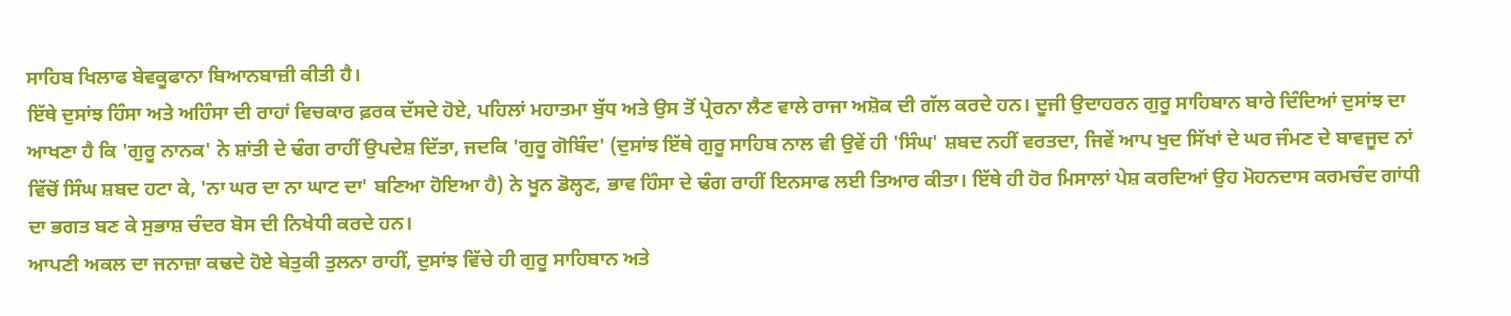ਸਾਹਿਬ ਖਿਲਾਫ ਬੇਵਕੂਫਾਨਾ ਬਿਆਨਬਾਜ਼ੀ ਕੀਤੀ ਹੈ।
ਇੱਥੇ ਦੁਸਾਂਝ ਹਿੰਸਾ ਅਤੇ ਅਹਿੰਸਾ ਦੀ ਰਾਹਾਂ ਵਿਚਕਾਰ ਫ਼ਰਕ ਦੱਸਦੇ ਹੋਏ, ਪਹਿਲਾਂ ਮਹਾਤਮਾ ਬੁੱਧ ਅਤੇ ਉਸ ਤੋਂ ਪ੍ਰੇਰਨਾ ਲੈਣ ਵਾਲੇ ਰਾਜਾ ਅਸ਼ੋਕ ਦੀ ਗੱਲ ਕਰਦੇ ਹਨ। ਦੂਜੀ ਉਦਾਹਰਨ ਗੁਰੂ ਸਾਹਿਬਾਨ ਬਾਰੇ ਦਿੰਦਿਆਂ ਦੁਸਾਂਝ ਦਾ ਆਖਣਾ ਹੈ ਕਿ 'ਗੁਰੂ ਨਾਨਕ' ਨੇ ਸ਼ਾਂਤੀ ਦੇ ਢੰਗ ਰਾਹੀਂ ਉਪਦੇਸ਼ ਦਿੱਤਾ, ਜਦਕਿ 'ਗੁਰੂ ਗੋਬਿੰਦ' (ਦੁਸਾਂਝ ਇੱਥੇ ਗੁਰੂ ਸਾਹਿਬ ਨਾਲ ਵੀ ਉਵੇਂ ਹੀ 'ਸਿੰਘ' ਸ਼ਬਦ ਨਹੀਂ ਵਰਤਦਾ, ਜਿਵੇਂ ਆਪ ਖੁਦ ਸਿੱਖਾਂ ਦੇ ਘਰ ਜੰਮਣ ਦੇ ਬਾਵਜੂਦ ਨਾਂ ਵਿੱਚੋਂ ਸਿੰਘ ਸ਼ਬਦ ਹਟਾ ਕੇ, 'ਨਾ ਘਰ ਦਾ ਨਾ ਘਾਟ ਦਾ' ਬਣਿਆ ਹੋਇਆ ਹੈ) ਨੇ ਖੂਨ ਡੋਲ੍ਹਣ, ਭਾਵ ਹਿੰਸਾ ਦੇ ਢੰਗ ਰਾਹੀਂ ਇਨਸਾਫ ਲਈ ਤਿਆਰ ਕੀਤਾ। ਇੱਥੇ ਹੀ ਹੋਰ ਮਿਸਾਲਾਂ ਪੇਸ਼ ਕਰਦਿਆਂ ਉਹ ਮੋਹਨਦਾਸ ਕਰਮਚੰਦ ਗਾਂਧੀ ਦਾ ਭਗਤ ਬਣ ਕੇ ਸੁਭਾਸ਼ ਚੰਦਰ ਬੋਸ ਦੀ ਨਿਖੇਧੀ ਕਰਦੇ ਹਨ।
ਆਪਣੀ ਅਕਲ ਦਾ ਜਨਾਜ਼ਾ ਕਢਦੇ ਹੋਏ ਬੇਤੁਕੀ ਤੁਲਨਾ ਰਾਹੀਂ, ਦੁਸਾਂਝ ਵਿੱਚੇ ਹੀ ਗੁਰੂ ਸਾਹਿਬਾਨ ਅਤੇ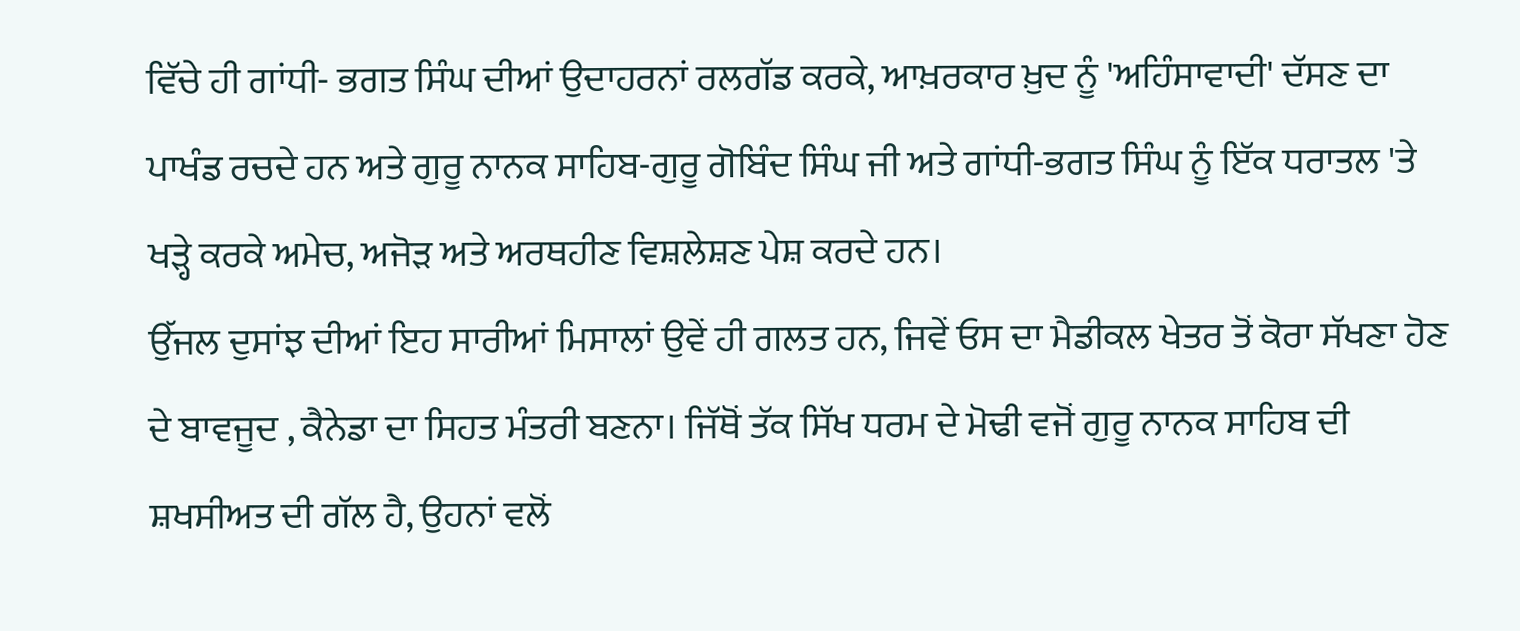ਵਿੱਚੇ ਹੀ ਗਾਂਧੀ- ਭਗਤ ਸਿੰਘ ਦੀਆਂ ਉਦਾਹਰਨਾਂ ਰਲਗੱਡ ਕਰਕੇ, ਆਖ਼ਰਕਾਰ ਖ਼ੁਦ ਨੂੰ 'ਅਹਿੰਸਾਵਾਦੀ' ਦੱਸਣ ਦਾ ਪਾਖੰਡ ਰਚਦੇ ਹਨ ਅਤੇ ਗੁਰੂ ਨਾਨਕ ਸਾਹਿਬ-ਗੁਰੂ ਗੋਬਿੰਦ ਸਿੰਘ ਜੀ ਅਤੇ ਗਾਂਧੀ-ਭਗਤ ਸਿੰਘ ਨੂੰ ਇੱਕ ਧਰਾਤਲ 'ਤੇ ਖੜ੍ਹੇ ਕਰਕੇ ਅਮੇਚ, ਅਜੋੜ ਅਤੇ ਅਰਥਹੀਣ ਵਿਸ਼ਲੇਸ਼ਣ ਪੇਸ਼ ਕਰਦੇ ਹਨ।
ਉੱਜਲ ਦੁਸਾਂਝ ਦੀਆਂ ਇਹ ਸਾਰੀਆਂ ਮਿਸਾਲਾਂ ਉਵੇਂ ਹੀ ਗਲਤ ਹਨ, ਜਿਵੇਂ ਓਸ ਦਾ ਮੈਡੀਕਲ ਖੇਤਰ ਤੋਂ ਕੋਰਾ ਸੱਖਣਾ ਹੋਣ ਦੇ ਬਾਵਜੂਦ , ਕੈਨੇਡਾ ਦਾ ਸਿਹਤ ਮੰਤਰੀ ਬਣਨਾ। ਜਿੱਥੋਂ ਤੱਕ ਸਿੱਖ ਧਰਮ ਦੇ ਮੋਢੀ ਵਜੋਂ ਗੁਰੂ ਨਾਨਕ ਸਾਹਿਬ ਦੀ ਸ਼ਖਸੀਅਤ ਦੀ ਗੱਲ ਹੈ, ਉਹਨਾਂ ਵਲੋਂ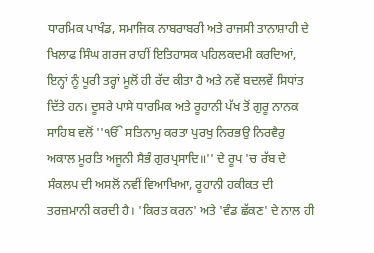ਧਾਰਮਿਕ ਪਾਖੰਡ, ਸਮਾਜਿਕ ਨਾਬਰਾਬਰੀ ਅਤੇ ਰਾਜਸੀ ਤਾਨਾਸ਼ਾਹੀ ਦੇ ਖਿਲਾਫ ਸਿੰਘ ਗਰਜ ਰਾਹੀਂ ਇਤਿਹਾਸਕ ਪਹਿਲਕਦਮੀ ਕਰਦਿਆਂ, ਇਨ੍ਹਾਂ ਨੂੰ ਪੂਰੀ ਤਰ੍ਹਾਂ ਮੂਲੋਂ ਹੀ ਰੱਦ ਕੀਤਾ ਹੈ ਅਤੇ ਨਵੇਂ ਬਦਲਵੇਂ ਸਿਧਾਂਤ ਦਿੱਤੇ ਹਨ। ਦੂਸਰੇ ਪਾਸੇ ਧਾਰਮਿਕ ਅਤੇ ਰੂਹਾਨੀ ਪੱਖ ਤੋਂ ਗੁਰੂ ਨਾਨਕ ਸਾਹਿਬ ਵਲੋਂ ''ੴ ਸਤਿਨਾਮੁ ਕਰਤਾ ਪੁਰਖੁ ਨਿਰਭਉ ਨਿਰਵੈਰੁ ਅਕਾਲ ਮੂਰਤਿ ਅਜੂਨੀ ਸੈਭੰ ਗੁਰਪ੍ਰਸਾਦਿ॥'' ਦੇ ਰੂਪ 'ਚ ਰੱਬ ਦੇ ਸੰਕਲਪ ਦੀ ਅਸਲੋਂ ਨਵੀਂ ਵਿਆਖਿਆ, ਰੂਹਾਨੀ ਹਕੀਕਤ ਦੀ ਤਰਜ਼ਮਾਨੀ ਕਰਦੀ ਹੈ। 'ਕਿਰਤ ਕਰਨ' ਅਤੇ 'ਵੰਡ ਛੱਕਣ' ਦੇ ਨਾਲ ਹੀ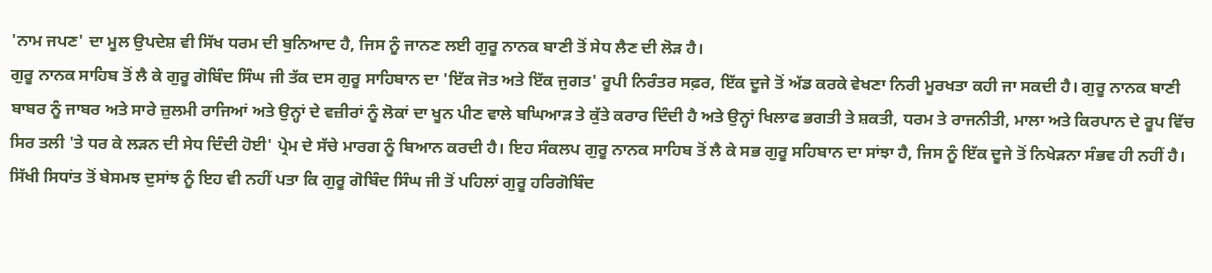'ਨਾਮ ਜਪਣ' ਦਾ ਮੂਲ ਉਪਦੇਸ਼ ਵੀ ਸਿੱਖ ਧਰਮ ਦੀ ਬੁਨਿਆਦ ਹੈ, ਜਿਸ ਨੂੰ ਜਾਨਣ ਲਈ ਗੁਰੂ ਨਾਨਕ ਬਾਣੀ ਤੋਂ ਸੇਧ ਲੈਣ ਦੀ ਲੋੜ ਹੈ।
ਗੁਰੂ ਨਾਨਕ ਸਾਹਿਬ ਤੋਂ ਲੈ ਕੇ ਗੁਰੂ ਗੋਬਿੰਦ ਸਿੰਘ ਜੀ ਤੱਕ ਦਸ ਗੁਰੂ ਸਾਹਿਬਾਨ ਦਾ 'ਇੱਕ ਜੋਤ ਅਤੇ ਇੱਕ ਜੁਗਤ' ਰੂਪੀ ਨਿਰੰਤਰ ਸਫ਼ਰ, ਇੱਕ ਦੂਜੇ ਤੋਂ ਅੱਡ ਕਰਕੇ ਵੇਖਣਾ ਨਿਰੀ ਮੂਰਖਤਾ ਕਹੀ ਜਾ ਸਕਦੀ ਹੈ। ਗੁਰੂ ਨਾਨਕ ਬਾਣੀ ਬਾਬਰ ਨੂੰ ਜਾਬਰ ਅਤੇ ਸਾਰੇ ਜ਼ੁਲਮੀ ਰਾਜਿਆਂ ਅਤੇ ਉਨ੍ਹਾਂ ਦੇ ਵਜ਼ੀਰਾਂ ਨੂੰ ਲੋਕਾਂ ਦਾ ਖੂਨ ਪੀਣ ਵਾਲੇ ਬਘਿਆੜ ਤੇ ਕੁੱਤੇ ਕਰਾਰ ਦਿੰਦੀ ਹੈ ਅਤੇ ਉਨ੍ਹਾਂ ਖਿਲਾਫ ਭਗਤੀ ਤੇ ਸ਼ਕਤੀ, ਧਰਮ ਤੇ ਰਾਜਨੀਤੀ, ਮਾਲਾ ਅਤੇ ਕਿਰਪਾਨ ਦੇ ਰੂਪ ਵਿੱਚ ਸਿਰ ਤਲੀ 'ਤੇ ਧਰ ਕੇ ਲੜਨ ਦੀ ਸੇਧ ਦਿੰਦੀ ਹੋਈ' ਪ੍ਰੇਮ ਦੇ ਸੱਚੇ ਮਾਰਗ ਨੂੰ ਬਿਆਨ ਕਰਦੀ ਹੈ। ਇਹ ਸੰਕਲਪ ਗੁਰੂ ਨਾਨਕ ਸਾਹਿਬ ਤੋਂ ਲੈ ਕੇ ਸਭ ਗੁਰੂ ਸਹਿਬਾਨ ਦਾ ਸਾਂਝਾ ਹੈ, ਜਿਸ ਨੂੰ ਇੱਕ ਦੂਜੇ ਤੋਂ ਨਿਖੇੜਨਾ ਸੰਭਵ ਹੀ ਨਹੀਂ ਹੈ।
ਸਿੱਖੀ ਸਿਧਾਂਤ ਤੋਂ ਬੇਸਮਝ ਦੁਸਾਂਝ ਨੂੰ ਇਹ ਵੀ ਨਹੀਂ ਪਤਾ ਕਿ ਗੁਰੂ ਗੋਬਿੰਦ ਸਿੰਘ ਜੀ ਤੋਂ ਪਹਿਲਾਂ ਗੁਰੂ ਹਰਿਗੋਬਿੰਦ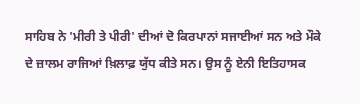ਸਾਹਿਬ ਨੇ 'ਮੀਰੀ ਤੇ ਪੀਰੀ' ਦੀਆਂ ਦੋ ਕਿਰਪਾਨਾਂ ਸਜਾਈਆਂ ਸਨ ਅਤੇ ਮੌਕੇ ਦੇ ਜ਼ਾਲਮ ਰਾਜਿਆਂ ਖ਼ਿਲਾਫ਼ ਯੁੱਧ ਕੀਤੇ ਸਨ। ਉਸ ਨੂੰ ਏਨੀ ਇਤਿਹਾਸਕ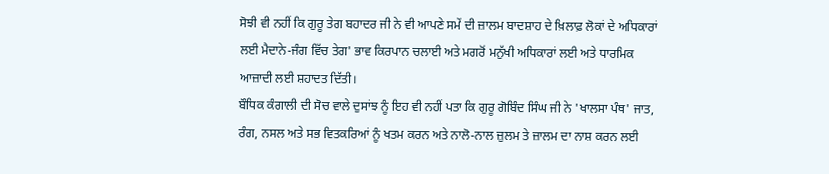ਸੋਝੀ ਵੀ ਨਹੀਂ ਕਿ ਗੁਰੂ ਤੇਗ ਬਹਾਦਰ ਜੀ ਨੇ ਵੀ ਆਪਣੇ ਸਮੇਂ ਦੀ ਜ਼ਾਲਮ ਬਾਦਸ਼ਾਹ ਦੇ ਖ਼ਿਲਾਫ਼ ਲੋਕਾਂ ਦੇ ਅਧਿਕਾਰਾਂ ਲਈ ਮੈਦਾਨੇ-ਜੰਗ ਵਿੱਚ ਤੇਗ' ਭਾਵ ਕਿਰਪਾਨ ਚਲਾਈ ਅਤੇ ਮਗਰੋਂ ਮਨੁੱਖੀ ਅਧਿਕਾਰਾਂ ਲਈ ਅਤੇ ਧਾਰਮਿਕ ਆਜ਼ਾਦੀ ਲਈ ਸ਼ਹਾਦਤ ਦਿੱਤੀ।
ਬੌਧਿਕ ਕੰਗਾਲੀ ਦੀ ਸੋਚ ਵਾਲੇ ਦੁਸਾਂਝ ਨੂੰ ਇਹ ਵੀ ਨਹੀਂ ਪਤਾ ਕਿ ਗੁਰੂ ਗੋਬਿੰਦ ਸਿੰਘ ਜੀ ਨੇ 'ਖਾਲਸਾ ਪੰਥ' ਜਾਤ, ਰੰਗ, ਨਸਲ ਅਤੇ ਸਭ ਵਿਤਕਰਿਆਂ ਨੂੰ ਖਤਮ ਕਰਨ ਅਤੇ ਨਾਲੋ-ਨਾਲ ਜ਼ੁਲਮ ਤੇ ਜ਼ਾਲਮ ਦਾ ਨਾਸ਼ ਕਰਨ ਲਈ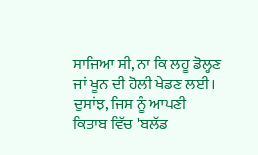ਸਾਜਿਆ ਸੀ, ਨਾ ਕਿ ਲਹੂ ਡੋਲ੍ਹਣ ਜਾਂ ਖੂਨ ਦੀ ਹੋਲੀ ਖੇਡਣ ਲਈ। ਦੁਸਾਂਝ, ਜਿਸ ਨੂੰ ਆਪਣੀ ਕਿਤਾਬ ਵਿੱਚ 'ਬਲੱਡ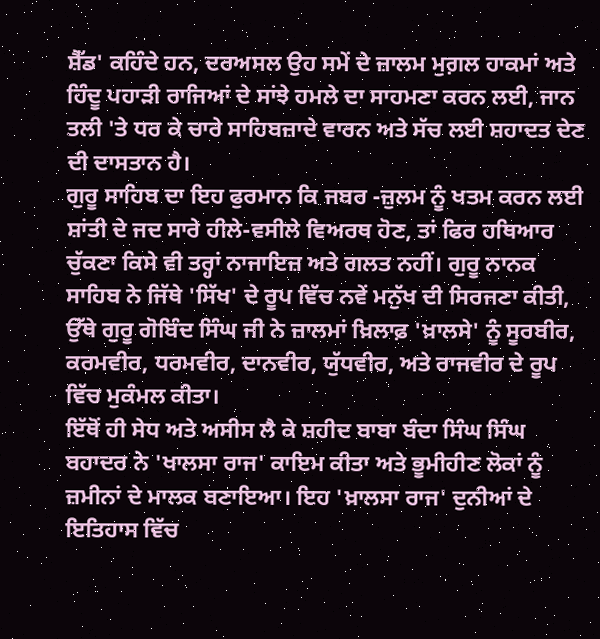ਸ਼ੈੱਡ' ਕਹਿੰਦੇ ਹਨ, ਦਰਅਸਲ ਉਹ ਸਮੇਂ ਦੇ ਜ਼ਾਲਮ ਮੁਗ਼ਲ ਹਾਕਮਾਂ ਅਤੇ ਹਿੰਦੂ ਪਹਾੜੀ ਰਾਜਿਆਂ ਦੇ ਸਾਂਝੇ ਹਮਲੇ ਦਾ ਸਾਹਮਣਾ ਕਰਨ ਲਈ, ਜਾਨ ਤਲੀ 'ਤੇ ਧਰ ਕੇ ਚਾਰੇ ਸਾਹਿਬਜ਼ਾਦੇ ਵਾਰਨ ਅਤੇ ਸੱਚ ਲਈ ਸ਼ਹਾਦਤ ਦੇਣ ਦੀ ਦਾਸਤਾਨ ਹੈ।
ਗੁਰੂ ਸਾਹਿਬ ਦਾ ਇਹ ਫੁਰਮਾਨ ਕਿ ਜਬਰ -ਜ਼ੁਲਮ ਨੂੰ ਖਤਮ ਕਰਨ ਲਈ ਸ਼ਾਂਤੀ ਦੇ ਜਦ ਸਾਰੇ ਹੀਲੇ-ਵਸੀਲੇ ਵਿਅਰਥ ਹੋਣ, ਤਾਂ ਫਿਰ ਹਥਿਆਰ ਚੁੱਕਣਾ ਕਿਸੇ ਵੀ ਤਰ੍ਹਾਂ ਨਾਜਾਇਜ਼ ਅਤੇ ਗਲਤ ਨਹੀਂ। ਗੁਰੂ ਨਾਨਕ ਸਾਹਿਬ ਨੇ ਜਿੱਥੇ 'ਸਿੱਖ' ਦੇ ਰੂਪ ਵਿੱਚ ਨਵੇਂ ਮਨੁੱਖ ਦੀ ਸਿਰਜਣਾ ਕੀਤੀ, ਉੱਥੇ ਗੁਰੂ ਗੋਬਿੰਦ ਸਿੰਘ ਜੀ ਨੇ ਜ਼ਾਲਮਾਂ ਖ਼ਿਲਾਫ਼ 'ਖ਼ਾਲਸੇ' ਨੂੰ ਸੂਰਬੀਰ, ਕਰਮਵੀਰ, ਧਰਮਵੀਰ, ਦਾਨਵੀਰ, ਯੁੱਧਵੀਰ, ਅਤੇ ਰਾਜਵੀਰ ਦੇ ਰੂਪ ਵਿੱਚ ਮੁਕੰਮਲ ਕੀਤਾ।
ਇੱਥੋਂ ਹੀ ਸੇਧ ਅਤੇ ਅਸੀਸ ਲੈ ਕੇ ਸ਼ਹੀਦ ਬਾਬਾ ਬੰਦਾ ਸਿੰਘ ਸਿੰਘ ਬਹਾਦਰ ਨੇ 'ਖਾਲਸਾ ਰਾਜ' ਕਾਇਮ ਕੀਤਾ ਅਤੇ ਭੂਮੀਹੀਣ ਲੋਕਾਂ ਨੂੰ ਜ਼ਮੀਨਾਂ ਦੇ ਮਾਲਕ ਬਣਾਇਆ। ਇਹ 'ਖ਼ਾਲਸਾ ਰਾਜ' ਦੁਨੀਆਂ ਦੇ ਇਤਿਹਾਸ ਵਿੱਚ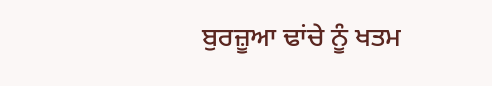ਬੁਰਜ਼ੂਆ ਢਾਂਚੇ ਨੂੰ ਖਤਮ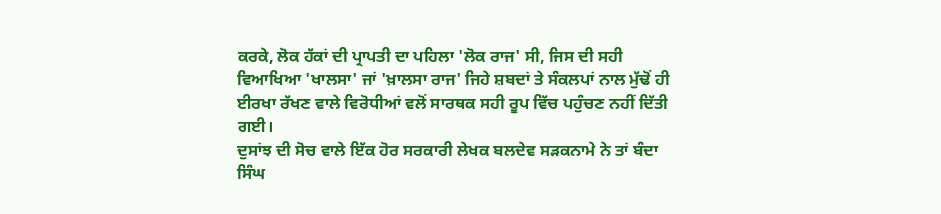ਕਰਕੇ, ਲੋਕ ਹੱਕਾਂ ਦੀ ਪ੍ਰਾਪਤੀ ਦਾ ਪਹਿਲਾ 'ਲੋਕ ਰਾਜ' ਸੀ, ਜਿਸ ਦੀ ਸਹੀ ਵਿਆਖਿਆ 'ਖਾਲਸਾ' ਜਾਂ 'ਖ਼ਾਲਸਾ ਰਾਜ' ਜਿਹੇ ਸ਼ਬਦਾਂ ਤੇ ਸੰਕਲਪਾਂ ਨਾਲ ਮੁੱਢੋਂ ਹੀ ਈਰਖਾ ਰੱਖਣ ਵਾਲੇ ਵਿਰੋਧੀਆਂ ਵਲੋਂ ਸਾਰਥਕ ਸਹੀ ਰੂਪ ਵਿੱਚ ਪਹੁੰਚਣ ਨਹੀਂ ਦਿੱਤੀ ਗਈ।
ਦੁਸਾਂਝ ਦੀ ਸੋਚ ਵਾਲੇ ਇੱਕ ਹੋਰ ਸਰਕਾਰੀ ਲੇਖਕ ਬਲਦੇਵ ਸੜਕਨਾਮੇ ਨੇ ਤਾਂ ਬੰਦਾ ਸਿੰਘ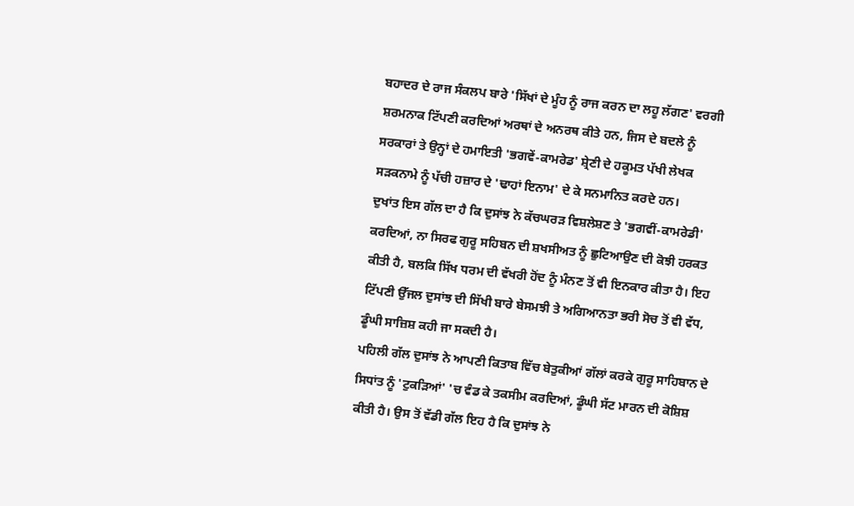ਬਹਾਦਰ ਦੇ ਰਾਜ ਸੰਕਲਪ ਬਾਰੇ 'ਸਿੱਖਾਂ ਦੇ ਮੂੰਹ ਨੂੰ ਰਾਜ ਕਰਨ ਦਾ ਲਹੂ ਲੱਗਣ' ਵਰਗੀ ਸ਼ਰਮਨਾਕ ਟਿੱਪਣੀ ਕਰਦਿਆਂ ਅਰਥਾਂ ਦੇ ਅਨਰਥ ਕੀਤੇ ਹਨ, ਜਿਸ ਦੇ ਬਦਲੇ ਨੂੰ ਸਰਕਾਰਾਂ ਤੇ ਉਨ੍ਹਾਂ ਦੇ ਹਮਾਇਤੀ 'ਭਗਵੇਂ-ਕਾਮਰੇਡ' ਸ਼੍ਰੇਣੀ ਦੇ ਹਕੂਮਤ ਪੱਖੀ ਲੇਖਕ ਸੜਕਨਾਮੇ ਨੂੰ ਪੱਚੀ ਹਜ਼ਾਰ ਦੇ 'ਢਾਹਾਂ ਇਨਾਮ' ਦੇ ਕੇ ਸਨਮਾਨਿਤ ਕਰਦੇ ਹਨ।
ਦੁਖਾਂਤ ਇਸ ਗੱਲ ਦਾ ਹੈ ਕਿ ਦੁਸਾਂਝ ਨੇ ਕੱਚਘਰੜ ਵਿਸ਼ਲੇਸ਼ਣ ਤੇ 'ਭਗਵੀਂ-ਕਾਮਰੇਡੀ' ਕਰਦਿਆਂ, ਨਾ ਸਿਰਫ ਗੁਰੂ ਸਹਿਬਨ ਦੀ ਸ਼ਖਸੀਅਤ ਨੂੰ ਛੁਟਿਆਉਣ ਦੀ ਕੋਝੀ ਹਰਕਤ ਕੀਤੀ ਹੈ, ਬਲਕਿ ਸਿੱਖ ਧਰਮ ਦੀ ਵੱਖਰੀ ਹੋਂਦ ਨੂੰ ਮੰਨਣ ਤੋਂ ਵੀ ਇਨਕਾਰ ਕੀਤਾ ਹੈ। ਇਹ ਟਿੱਪਣੀ ਉੱਜਲ ਦੁਸਾਂਝ ਦੀ ਸਿੱਖੀ ਬਾਰੇ ਬੇਸਮਝੀ ਤੇ ਅਗਿਆਨਤਾ ਭਰੀ ਸੋਚ ਤੋਂ ਵੀ ਵੱਧ, ਡੂੰਘੀ ਸਾਜ਼ਿਸ਼ ਕਹੀ ਜਾ ਸਕਦੀ ਹੈ।
ਪਹਿਲੀ ਗੱਲ ਦੁਸਾਂਝ ਨੇ ਆਪਣੀ ਕਿਤਾਬ ਵਿੱਚ ਬੇਤੁਕੀਆਂ ਗੱਲਾਂ ਕਰਕੇ ਗੁਰੂ ਸਾਹਿਬਾਨ ਦੇ ਸਿਧਾਂਤ ਨੂੰ 'ਟੁਕੜਿਆਂ' 'ਚ ਵੰਡ ਕੇ ਤਕਸੀਮ ਕਰਦਿਆਂ, ਡੂੰਘੀ ਸੱਟ ਮਾਰਨ ਦੀ ਕੋਸ਼ਿਸ਼ ਕੀਤੀ ਹੈ। ਉਸ ਤੋਂ ਵੱਡੀ ਗੱਲ ਇਹ ਹੈ ਕਿ ਦੁਸਾਂਝ ਨੇ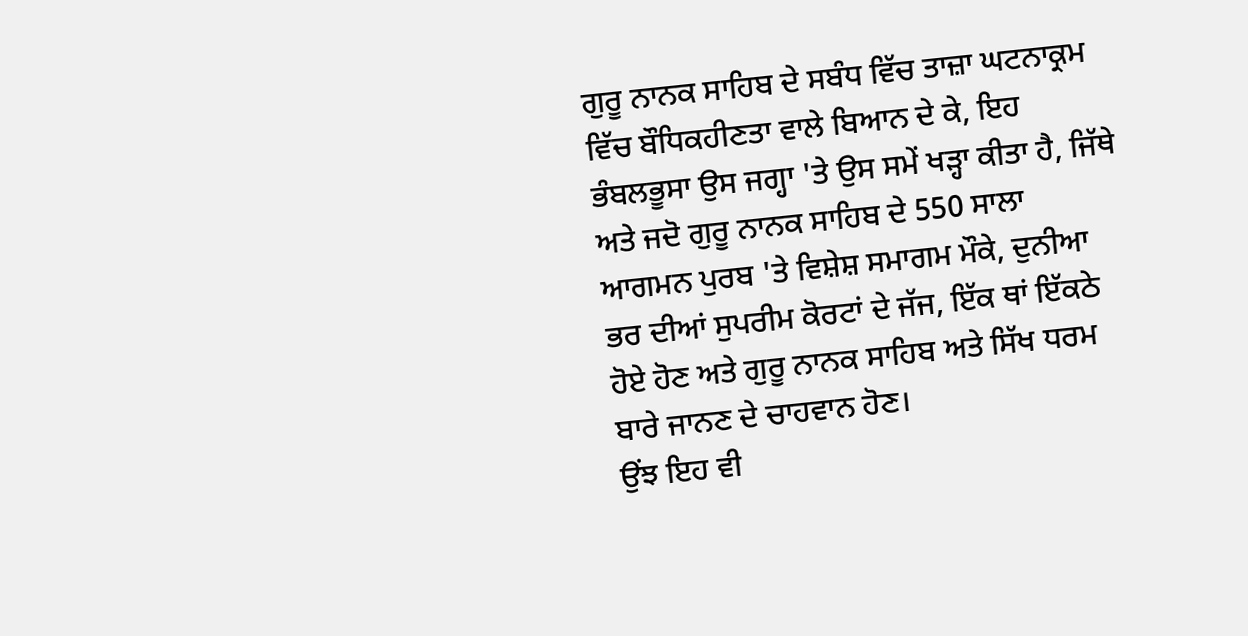ਗੁਰੂ ਨਾਨਕ ਸਾਹਿਬ ਦੇ ਸਬੰਧ ਵਿੱਚ ਤਾਜ਼ਾ ਘਟਨਾਕ੍ਰਮ ਵਿੱਚ ਬੌਧਿਕਹੀਣਤਾ ਵਾਲੇ ਬਿਆਨ ਦੇ ਕੇ, ਇਹ ਭੰਬਲਭੂਸਾ ਉਸ ਜਗ੍ਹਾ 'ਤੇ ਉਸ ਸਮੇਂ ਖੜ੍ਹਾ ਕੀਤਾ ਹੈ, ਜਿੱਥੇ ਅਤੇ ਜਦੋ ਗੁਰੂ ਨਾਨਕ ਸਾਹਿਬ ਦੇ 550 ਸਾਲਾ ਆਗਮਨ ਪੁਰਬ 'ਤੇ ਵਿਸ਼ੇਸ਼ ਸਮਾਗਮ ਮੌਕੇ, ਦੁਨੀਆ ਭਰ ਦੀਆਂ ਸੁਪਰੀਮ ਕੋਰਟਾਂ ਦੇ ਜੱਜ, ਇੱਕ ਥਾਂ ਇੱਕਠੇ ਹੋਏ ਹੋਣ ਅਤੇ ਗੁਰੂ ਨਾਨਕ ਸਾਹਿਬ ਅਤੇ ਸਿੱਖ ਧਰਮ ਬਾਰੇ ਜਾਨਣ ਦੇ ਚਾਹਵਾਨ ਹੋਣ।
ਉਂਝ ਇਹ ਵੀ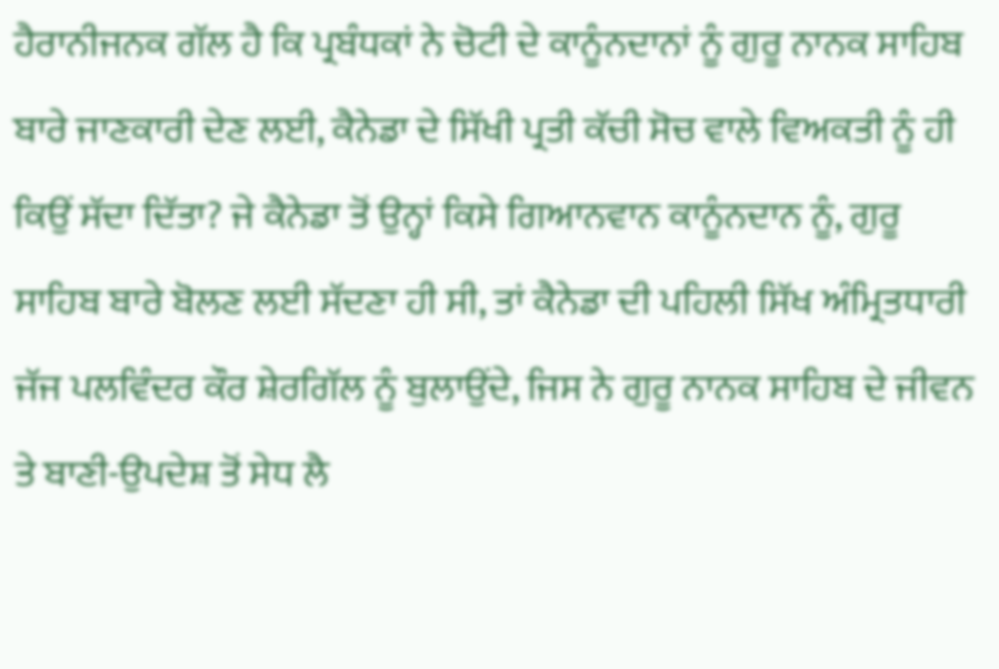ਹੈਰਾਨੀਜਨਕ ਗੱਲ ਹੈ ਕਿ ਪ੍ਰਬੰਧਕਾਂ ਨੇ ਚੋਟੀ ਦੇ ਕਾਨੂੰਨਦਾਨਾਂ ਨੂੰ ਗੁਰੂ ਨਾਨਕ ਸਾਹਿਬ ਬਾਰੇ ਜਾਣਕਾਰੀ ਦੇਣ ਲਈ, ਕੈਨੇਡਾ ਦੇ ਸਿੱਖੀ ਪ੍ਰਤੀ ਕੱਚੀ ਸੋਚ ਵਾਲੇ ਵਿਅਕਤੀ ਨੂੰ ਹੀ ਕਿਉਂ ਸੱਦਾ ਦਿੱਤਾ? ਜੇ ਕੈਨੇਡਾ ਤੋਂ ਉਨ੍ਹਾਂ ਕਿਸੇ ਗਿਆਨਵਾਨ ਕਾਨੂੰਨਦਾਨ ਨੂੰ, ਗੁਰੂ ਸਾਹਿਬ ਬਾਰੇ ਬੋਲਣ ਲਈ ਸੱਦਣਾ ਹੀ ਸੀ, ਤਾਂ ਕੈਨੇਡਾ ਦੀ ਪਹਿਲੀ ਸਿੱਖ ਅੰਮ੍ਰਿਤਧਾਰੀ ਜੱਜ ਪਲਵਿੰਦਰ ਕੌਰ ਸ਼ੇਰਗਿੱਲ ਨੂੰ ਬੁਲਾਉਂਦੇ, ਜਿਸ ਨੇ ਗੁਰੂ ਨਾਨਕ ਸਾਹਿਬ ਦੇ ਜੀਵਨ ਤੇ ਬਾਣੀ-ਉਪਦੇਸ਼ ਤੋਂ ਸੇਧ ਲੈ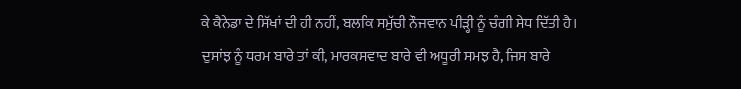ਕੇ ਕੈਨੇਡਾ ਦੇ ਸਿੱਖਾਂ ਦੀ ਹੀ ਨਹੀਂ, ਬਲਕਿ ਸਮੁੱਚੀ ਨੌਜਵਾਨ ਪੀੜ੍ਹੀ ਨੂੰ ਚੰਗੀ ਸੇਧ ਦਿੱਤੀ ਹੈ।
ਦੁਸਾਂਝ ਨੂੰ ਧਰਮ ਬਾਰੇ ਤਾਂ ਕੀ, ਮਾਰਕਸਵਾਦ ਬਾਰੇ ਵੀ ਅਧੂਰੀ ਸਮਝ ਹੈ, ਜਿਸ ਬਾਰੇ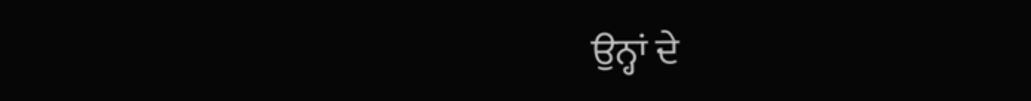ਉਨ੍ਹਾਂ ਦੇ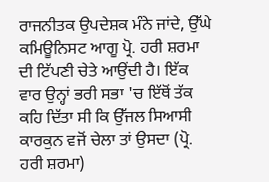ਰਾਜਨੀਤਕ ਉਪਦੇਸ਼ਕ ਮੰਨੇ ਜਾਂਦੇ, ਉੱਘੇ ਕਮਿਊਨਿਸਟ ਆਗੂ ਪ੍ਰੋ. ਹਰੀ ਸ਼ਰਮਾ ਦੀ ਟਿੱਪਣੀ ਚੇਤੇ ਆਉਂਦੀ ਹੈ। ਇੱਕ ਵਾਰ ਉਨ੍ਹਾਂ ਭਰੀ ਸਭਾ 'ਚ ਇੱਥੋਂ ਤੱਕ ਕਹਿ ਦਿੱਤਾ ਸੀ ਕਿ ਉੱਜਲ ਸਿਆਸੀ ਕਾਰਕੁਨ ਵਜੋਂ ਚੇਲਾ ਤਾਂ ਉਸਦਾ (ਪ੍ਰੋ. ਹਰੀ ਸ਼ਰਮਾ)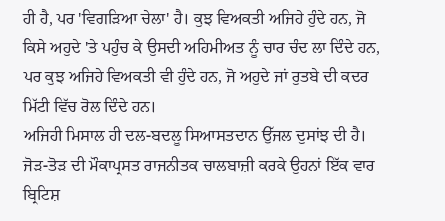ਹੀ ਹੈ, ਪਰ 'ਵਿਗੜਿਆ ਚੇਲਾ' ਹੈ। ਕੁਝ ਵਿਅਕਤੀ ਅਜਿਹੇ ਹੁੰਦੇ ਹਨ, ਜੋ ਕਿਸੇ ਅਹੁਦੇ 'ਤੇ ਪਹੁੰਚ ਕੇ ਉਸਦੀ ਅਹਿਮੀਅਤ ਨੂੰ ਚਾਰ ਚੰਦ ਲਾ ਦਿੰਦੇ ਹਨ, ਪਰ ਕੁਝ ਅਜਿਹੇ ਵਿਅਕਤੀ ਵੀ ਹੁੰਦੇ ਹਨ, ਜੋ ਅਹੁਦੇ ਜਾਂ ਰੁਤਬੇ ਦੀ ਕਦਰ ਮਿੱਟੀ ਵਿੱਚ ਰੋਲ ਦਿੰਦੇ ਹਨ।
ਅਜਿਹੀ ਮਿਸਾਲ ਹੀ ਦਲ-ਬਦਲੂ ਸਿਆਸਤਦਾਨ ਉੱਜਲ ਦੁਸਾਂਝ ਦੀ ਹੈ। ਜੋੜ-ਤੋੜ ਦੀ ਮੌਕਾਪ੍ਰਸਤ ਰਾਜਨੀਤਕ ਚਾਲਬਾਜ਼ੀ ਕਰਕੇ ਉਹਨਾਂ ਇੱਕ ਵਾਰ ਬ੍ਰਿਟਿਸ਼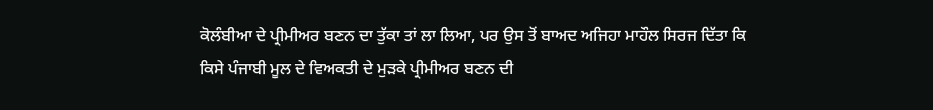ਕੋਲੰਬੀਆ ਦੇ ਪ੍ਰੀਮੀਅਰ ਬਣਨ ਦਾ ਤੁੱਕਾ ਤਾਂ ਲਾ ਲਿਆ, ਪਰ ਉਸ ਤੋਂ ਬਾਅਦ ਅਜਿਹਾ ਮਾਹੌਲ ਸਿਰਜ ਦਿੱਤਾ ਕਿ ਕਿਸੇ ਪੰਜਾਬੀ ਮੂਲ ਦੇ ਵਿਅਕਤੀ ਦੇ ਮੁੜਕੇ ਪ੍ਰੀਮੀਅਰ ਬਣਨ ਦੀ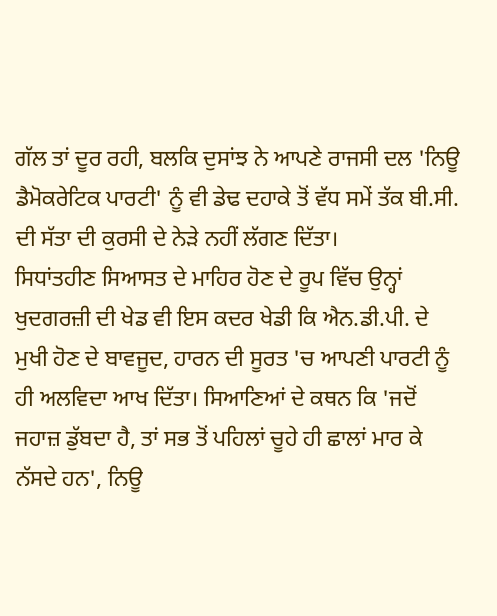ਗੱਲ ਤਾਂ ਦੂਰ ਰਹੀ, ਬਲਕਿ ਦੁਸਾਂਝ ਨੇ ਆਪਣੇ ਰਾਜਸੀ ਦਲ 'ਨਿਊ ਡੈਮੋਕਰੇਟਿਕ ਪਾਰਟੀ' ਨੂੰ ਵੀ ਡੇਢ ਦਹਾਕੇ ਤੋਂ ਵੱਧ ਸਮੇਂ ਤੱਕ ਬੀ.ਸੀ. ਦੀ ਸੱਤਾ ਦੀ ਕੁਰਸੀ ਦੇ ਨੇੜੇ ਨਹੀਂ ਲੱਗਣ ਦਿੱਤਾ।
ਸਿਧਾਂਤਹੀਣ ਸਿਆਸਤ ਦੇ ਮਾਹਿਰ ਹੋਣ ਦੇ ਰੂਪ ਵਿੱਚ ਉਨ੍ਹਾਂ ਖੁਦਗਰਜ਼ੀ ਦੀ ਖੇਡ ਵੀ ਇਸ ਕਦਰ ਖੇਡੀ ਕਿ ਐਨ.ਡੀ.ਪੀ. ਦੇ ਮੁਖੀ ਹੋਣ ਦੇ ਬਾਵਜੂਦ, ਹਾਰਨ ਦੀ ਸੂਰਤ 'ਚ ਆਪਣੀ ਪਾਰਟੀ ਨੂੰ ਹੀ ਅਲਵਿਦਾ ਆਖ ਦਿੱਤਾ। ਸਿਆਣਿਆਂ ਦੇ ਕਥਨ ਕਿ 'ਜਦੋਂ ਜਹਾਜ਼ ਡੁੱਬਦਾ ਹੈ, ਤਾਂ ਸਭ ਤੋਂ ਪਹਿਲਾਂ ਚੂਹੇ ਹੀ ਛਾਲਾਂ ਮਾਰ ਕੇ ਨੱਸਦੇ ਹਨ', ਨਿਊ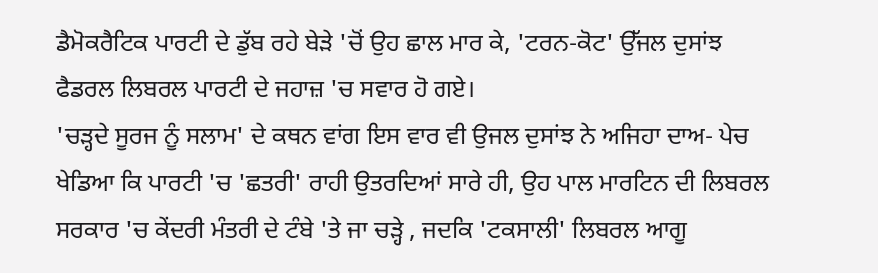ਡੈਮੋਕਰੈਟਿਕ ਪਾਰਟੀ ਦੇ ਡੁੱਬ ਰਹੇ ਬੇੜੇ 'ਚੋਂ ਉਹ ਛਾਲ ਮਾਰ ਕੇ, 'ਟਰਨ-ਕੋਟ' ਉੱਜਲ ਦੁਸਾਂਝ ਫੈਡਰਲ ਲਿਬਰਲ ਪਾਰਟੀ ਦੇ ਜਹਾਜ਼ 'ਚ ਸਵਾਰ ਹੋ ਗਏ।
'ਚੜ੍ਹਦੇ ਸੂਰਜ ਨੂੰ ਸਲਾਮ' ਦੇ ਕਥਨ ਵਾਂਗ ਇਸ ਵਾਰ ਵੀ ਉਜਲ ਦੁਸਾਂਝ ਨੇ ਅਜਿਹਾ ਦਾਅ- ਪੇਚ ਖੇਡਿਆ ਕਿ ਪਾਰਟੀ 'ਚ 'ਛਤਰੀ' ਰਾਹੀ ਉਤਰਦਿਆਂ ਸਾਰੇ ਹੀ, ਉਹ ਪਾਲ ਮਾਰਟਿਨ ਦੀ ਲਿਬਰਲ ਸਰਕਾਰ 'ਚ ਕੇਂਦਰੀ ਮੰਤਰੀ ਦੇ ਟੰਬੇ 'ਤੇ ਜਾ ਚੜ੍ਹੇ , ਜਦਕਿ 'ਟਕਸਾਲੀ' ਲਿਬਰਲ ਆਗੂ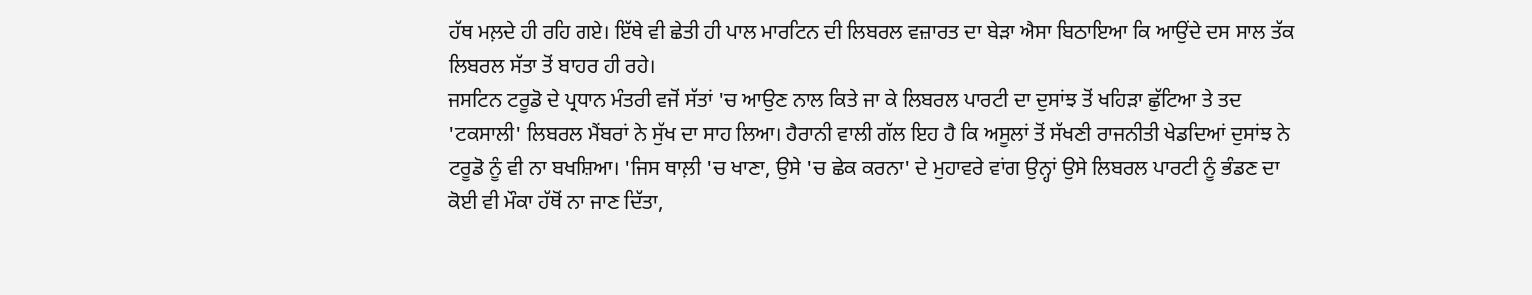ਹੱਥ ਮਲ਼ਦੇ ਹੀ ਰਹਿ ਗਏ। ਇੱਥੇ ਵੀ ਛੇਤੀ ਹੀ ਪਾਲ ਮਾਰਟਿਨ ਦੀ ਲਿਬਰਲ ਵਜ਼ਾਰਤ ਦਾ ਬੇੜਾ ਐਸਾ ਬਿਠਾਇਆ ਕਿ ਆਉਂਦੇ ਦਸ ਸਾਲ ਤੱਕ ਲਿਬਰਲ ਸੱਤਾ ਤੋਂ ਬਾਹਰ ਹੀ ਰਹੇ।
ਜਸਟਿਨ ਟਰੂਡੋ ਦੇ ਪ੍ਰਧਾਨ ਮੰਤਰੀ ਵਜੋਂ ਸੱਤਾਂ 'ਚ ਆਉਣ ਨਾਲ ਕਿਤੇ ਜਾ ਕੇ ਲਿਬਰਲ ਪਾਰਟੀ ਦਾ ਦੁਸਾਂਝ ਤੋਂ ਖਹਿੜਾ ਛੁੱਟਿਆ ਤੇ ਤਦ 'ਟਕਸਾਲੀ' ਲਿਬਰਲ ਮੈਂਬਰਾਂ ਨੇ ਸੁੱਖ ਦਾ ਸਾਹ ਲਿਆ। ਹੈਰਾਨੀ ਵਾਲੀ ਗੱਲ ਇਹ ਹੈ ਕਿ ਅਸੂਲਾਂ ਤੋਂ ਸੱਖਣੀ ਰਾਜਨੀਤੀ ਖੇਡਦਿਆਂ ਦੁਸਾਂਝ ਨੇ ਟਰੂਡੋ ਨੂੰ ਵੀ ਨਾ ਬਖਸ਼ਿਆ। 'ਜਿਸ ਥਾਲ਼ੀ 'ਚ ਖਾਣਾ, ਉਸੇ 'ਚ ਛੇਕ ਕਰਨਾ' ਦੇ ਮੁਹਾਵਰੇ ਵਾਂਗ ਉਨ੍ਹਾਂ ਉਸੇ ਲਿਬਰਲ ਪਾਰਟੀ ਨੂੰ ਭੰਡਣ ਦਾ ਕੋਈ ਵੀ ਮੌਕਾ ਹੱਥੋਂ ਨਾ ਜਾਣ ਦਿੱਤਾ,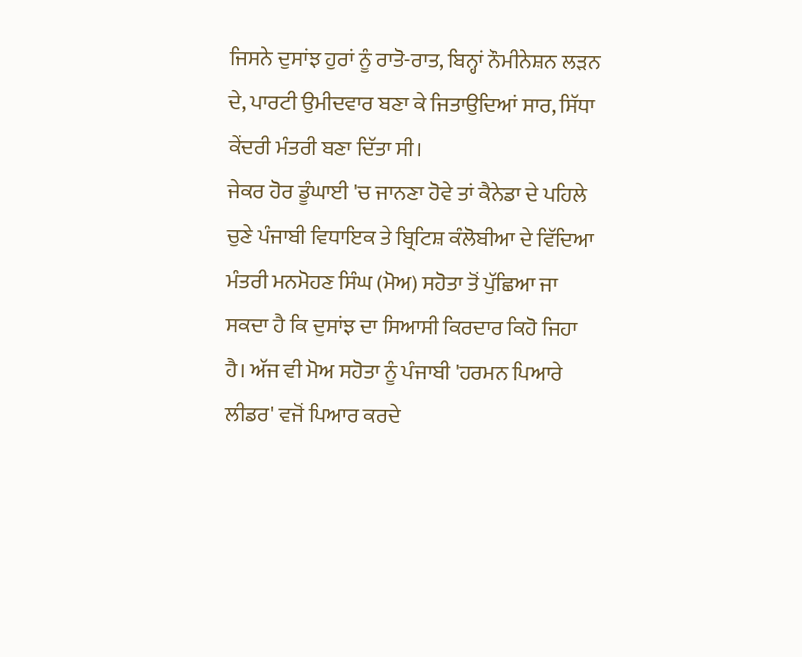ਜਿਸਨੇ ਦੁਸਾਂਝ ਹੁਰਾਂ ਨੂੰ ਰਾਤੋ-ਰਾਤ, ਬਿਨ੍ਹਾਂ ਨੌਮੀਨੇਸ਼ਨ ਲੜਨ ਦੇ, ਪਾਰਟੀ ਉਮੀਦਵਾਰ ਬਣਾ ਕੇ ਜਿਤਾਉਦਿਆਂ ਸਾਰ, ਸਿੱਧਾ ਕੇਂਦਰੀ ਮੰਤਰੀ ਬਣਾ ਦਿੱਤਾ ਸੀ।
ਜੇਕਰ ਹੋਰ ਡੂੰਘਾਈ 'ਚ ਜਾਨਣਾ ਹੋਵੇ ਤਾਂ ਕੈਨੇਡਾ ਦੇ ਪਹਿਲੇ ਚੁਣੇ ਪੰਜਾਬੀ ਵਿਧਾਇਕ ਤੇ ਬ੍ਰਿਟਿਸ਼ ਕੰਲੋਬੀਆ ਦੇ ਵਿੱਦਿਆ ਮੰਤਰੀ ਮਨਮੋਹਣ ਸਿੰਘ (ਮੋਅ) ਸਹੋਤਾ ਤੋਂ ਪੁੱਛਿਆ ਜਾ ਸਕਦਾ ਹੈ ਕਿ ਦੁਸਾਂਝ ਦਾ ਸਿਆਸੀ ਕਿਰਦਾਰ ਕਿਹੋ ਜਿਹਾ ਹੈ। ਅੱਜ ਵੀ ਮੋਅ ਸਹੋਤਾ ਨੂੰ ਪੰਜਾਬੀ 'ਹਰਮਨ ਪਿਆਰੇ ਲੀਡਰ' ਵਜੋਂ ਪਿਆਰ ਕਰਦੇ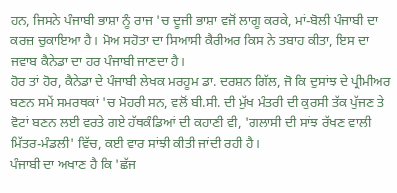ਹਨ, ਜਿਸਨੇ ਪੰਜਾਬੀ ਭਾਸ਼ਾ ਨੂੰ ਰਾਜ 'ਚ ਦੂਜੀ ਭਾਸ਼ਾ ਵਜੋਂ ਲਾਗੂ ਕਰਕੇ, ਮਾਂ-ਬੋਲੀ ਪੰਜਾਬੀ ਦਾ ਕਰਜ਼ ਚੁਕਾਇਆ ਹੈ। ਮੋਅ ਸਹੋਤਾ ਦਾ ਸਿਆਸੀ ਕੈਰੀਅਰ ਕਿਸ ਨੇ ਤਬਾਹ ਕੀਤਾ, ਇਸ ਦਾ ਜਵਾਬ ਕੈਨੇਡਾ ਦਾ ਹਰ ਪੰਜਾਬੀ ਜਾਣਦਾ ਹੈ।
ਹੋਰ ਤਾਂ ਹੋਰ, ਕੈਨੇਡਾ ਦੇ ਪੰਜਾਬੀ ਲੇਖਕ ਮਰਹੂਮ ਡਾ. ਦਰਸ਼ਨ ਗਿੱਲ, ਜੋ ਕਿ ਦੁਸਾਂਝ ਦੇ ਪ੍ਰੀਮੀਅਰ ਬਣਨ ਸਮੇਂ ਸਮਰਥਕਾਂ 'ਚ ਮੋਹਰੀ ਸਨ, ਵਲੋਂ ਬੀ.ਸੀ. ਦੀ ਮੁੱਖ ਮੰਤਰੀ ਦੀ ਕੁਰਸੀ ਤੱਕ ਪੁੱਜਣ ਤੇ ਵੋਟਾਂ ਬਣਨ ਲਈ ਵਰਤੇ ਗਏ ਹੱਥਕੰਡਿਆਂ ਦੀ ਕਹਾਣੀ ਵੀ, 'ਗਲਾਸੀ ਦੀ ਸਾਂਝ ਰੱਖਣ ਵਾਲੀ ਮਿੱਤਰ-ਮੰਡਲੀ' ਵਿੱਚ, ਕਈ ਵਾਰ ਸਾਂਝੀ ਕੀਤੀ ਜਾਂਦੀ ਰਹੀ ਹੈ।
ਪੰਜਾਬੀ ਦਾ ਅਖਾਣ ਹੈ ਕਿ 'ਛੱਜ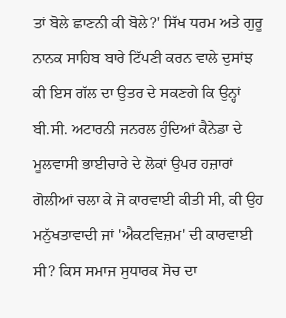ਤਾਂ ਬੋਲੇ ਛਾਣਨੀ ਕੀ ਬੋਲੇ?' ਸਿੱਖ ਧਰਮ ਅਤੇ ਗੁਰੂ ਨਾਨਕ ਸਾਹਿਬ ਬਾਰੇ ਟਿੱਪਣੀ ਕਰਨ ਵਾਲੇ ਦੁਸਾਂਝ ਕੀ ਇਸ ਗੱਲ ਦਾ ਉਤਰ ਦੇ ਸਕਣਗੇ ਕਿ ਉਨ੍ਹਾਂ ਬੀ.ਸੀ. ਅਟਾਰਨੀ ਜਨਰਲ ਹੁੰਦਿਆਂ ਕੈਨੇਡਾ ਦੇ ਮੂਲਵਾਸੀ ਭਾਈਚਾਰੇ ਦੇ ਲੋਕਾਂ ਉਪਰ ਹਜ਼ਾਰਾਂ ਗੋਲੀਆਂ ਚਲਾ ਕੇ ਜੋ ਕਾਰਵਾਈ ਕੀਤੀ ਸੀ, ਕੀ ਉਹ ਮਨੁੱਖਤਾਵਾਦੀ ਜਾਂ 'ਐਕਟਵਿਜ਼ਮ' ਦੀ ਕਾਰਵਾਈ ਸੀ? ਕਿਸ ਸਮਾਜ ਸੁਧਾਰਕ ਸੋਚ ਦਾ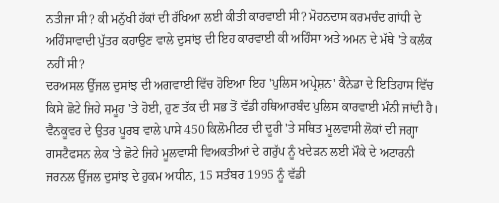ਨਤੀਜਾ ਸੀ? ਕੀ ਮਨੁੱਖੀ ਹੱਕਾਂ ਦੀ ਰੱਖਿਆ ਲਈ ਕੀਤੀ ਕਾਰਵਾਈ ਸੀ? ਮੋਹਨਦਾਸ ਕਰਮਚੰਦ ਗਾਂਧੀ ਦੇ ਅਹਿੰਸਾਵਾਦੀ ਪੁੱਤਰ ਕਹਾਉਣ ਵਾਲੇ ਦੁਸਾਂਝ ਦੀ ਇਹ ਕਾਰਵਾਈ ਕੀ ਅਹਿੰਸਾ ਅਤੇ ਅਮਨ ਦੇ ਮੱਥੇ 'ਤੇ ਕਲੰਕ ਨਹੀਂ ਸੀ?
ਦਰਅਸਲ ਉੱਜਲ ਦੁਸਾਂਝ ਦੀ ਅਗਵਾਈ ਵਿੱਚ ਹੋਇਆ ਇਹ 'ਪੁਲਿਸ ਅਪ੍ਰੇਸ਼ਨ' ਕੈਨੇਡਾ ਦੇ ਇਤਿਹਾਸ ਵਿੱਚ ਕਿਸੇ ਛੋਟੇ ਜਿਹੇ ਸਮੂਹ 'ਤੇ ਹੋਈ, ਹੁਣ ਤੱਕ ਦੀ ਸਭ ਤੋਂ ਵੱਡੀ ਹਥਿਆਰਬੰਦ ਪੁਲਿਸ ਕਾਰਵਾਈ ਮੰਨੀ ਜਾਂਦੀ ਹੈ। ਵੈਨਕੂਵਰ ਦੇ ਉਤਰ ਪੂਰਬ ਵਾਲੇ ਪਾਸੇ 450 ਕਿਲੋਮੀਟਰ ਦੀ ਦੂਰੀ 'ਤੇ ਸਥਿਤ ਮੂਲਵਾਸੀ ਲੋਕਾਂ ਦੀ ਜਗ੍ਹਾ ਗਸਟੈਫਸਨ ਲੇਕ 'ਤੇ ਛੋਟੇ ਜਿਹੇ ਮੂਲਵਾਸੀ ਵਿਅਕਤੀਆਂ ਦੇ ਗਰੁੱਪ ਨੂੰ ਖਦੇੜਨ ਲਈ ਮੌਕੇ ਦੇ ਅਟਾਰਨੀ ਜਰਨਲ ਉੱਜਲ ਦੁਸਾਂਝ ਦੇ ਹੁਕਮ ਅਧੀਨ, 15 ਸਤੰਬਰ 1995 ਨੂੰ ਵੱਡੀ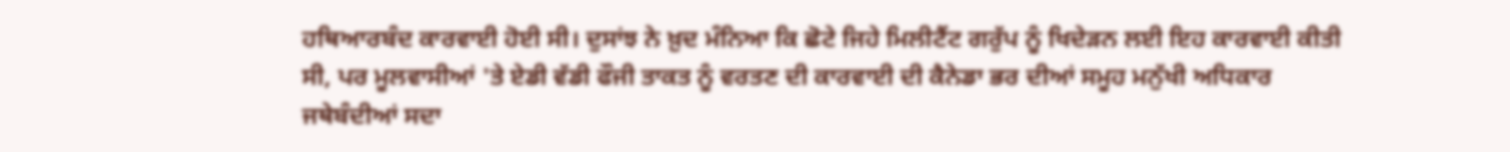ਹਥਿਆਰਬੰਦ ਕਾਰਵਾਈ ਹੋਈ ਸੀ। ਦੁਸਾਂਝ ਨੇ ਖ਼ੁਦ ਮੰਨਿਆ ਕਿ ਛੋਟੇ ਜਿਹੇ ਮਿਲੀਟੈਂਟ ਗਰੁੱਪ ਨੂੰ ਖਿਦੇੜਨ ਲਈ ਇਹ ਕਾਰਵਾਈ ਕੀਤੀ ਸੀ, ਪਰ ਮੂਲਵਾਸੀਆਂ 'ਤੇ ਏਡੀ ਵੱਡੀ ਫੌਜੀ ਤਾਕਤ ਨੂੰ ਵਰਤਣ ਦੀ ਕਾਰਵਾਈ ਦੀ ਕੈਨੇਡਾ ਭਰ ਦੀਆਂ ਸਮੂਹ ਮਨੁੱਖੀ ਅਧਿਕਾਰ ਜਥੇਬੰਦੀਆਂ ਸਦਾ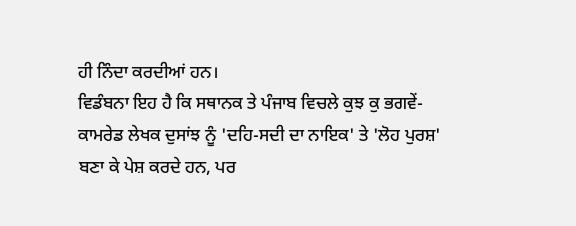ਹੀ ਨਿੰਦਾ ਕਰਦੀਆਂ ਹਨ।
ਵਿਡੰਬਨਾ ਇਹ ਹੈ ਕਿ ਸਥਾਨਕ ਤੇ ਪੰਜਾਬ ਵਿਚਲੇ ਕੁਝ ਕੁ ਭਗਵੇਂ-ਕਾਮਰੇਡ ਲੇਖਕ ਦੁਸਾਂਝ ਨੂੰ 'ਦਹਿ-ਸਦੀ ਦਾ ਨਾਇਕ' ਤੇ 'ਲੋਹ ਪੁਰਸ਼' ਬਣਾ ਕੇ ਪੇਸ਼ ਕਰਦੇ ਹਨ, ਪਰ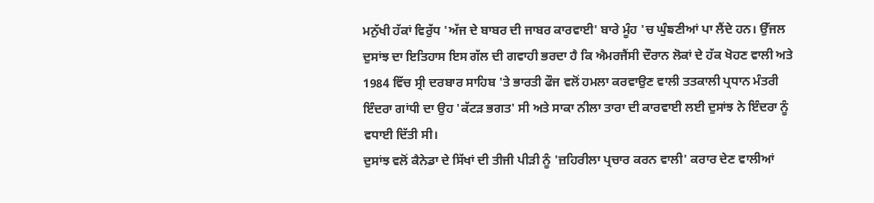ਮਨੁੱਖੀ ਹੱਕਾਂ ਵਿਰੁੱਧ 'ਅੱਜ ਦੇ ਬਾਬਰ ਦੀ ਜਾਬਰ ਕਾਰਵਾਈ' ਬਾਰੇ ਮੂੰਹ 'ਚ ਘੁੰਙਣੀਆਂ ਪਾ ਲੈਂਦੇ ਹਨ। ਉੱਜਲ ਦੁਸਾਂਝ ਦਾ ਇਤਿਹਾਸ ਇਸ ਗੱਲ ਦੀ ਗਵਾਹੀ ਭਰਦਾ ਹੈ ਕਿ ਐਮਰਜੈਂਸੀ ਦੌਰਾਨ ਲੋਕਾਂ ਦੇ ਹੱਕ ਖੋਹਣ ਵਾਲੀ ਅਤੇ 1984 ਵਿੱਚ ਸ੍ਰੀ ਦਰਬਾਰ ਸਾਹਿਬ 'ਤੇ ਭਾਰਤੀ ਫੌਜ ਵਲੋਂ ਹਮਲਾ ਕਰਵਾਉਣ ਵਾਲੀ ਤਤਕਾਲੀ ਪ੍ਰਧਾਨ ਮੰਤਰੀ ਇੰਦਰਾ ਗਾਂਧੀ ਦਾ ਉਹ 'ਕੱਟੜ ਭਗਤ' ਸੀ ਅਤੇ ਸਾਕਾ ਨੀਲਾ ਤਾਰਾ ਦੀ ਕਾਰਵਾਈ ਲਈ ਦੁਸਾਂਝ ਨੇ ਇੰਦਰਾ ਨੂੰ ਵਧਾਈ ਦਿੱਤੀ ਸੀ।
ਦੁਸਾਂਝ ਵਲੋਂ ਕੈਨੇਡਾ ਦੇ ਸਿੱਖਾਂ ਦੀ ਤੀਜੀ ਪੀੜੀ ਨੂੰ 'ਜ਼ਹਿਰੀਲਾ ਪ੍ਰਚਾਰ ਕਰਨ ਵਾਲੀ' ਕਰਾਰ ਦੇਣ ਵਾਲੀਆਂ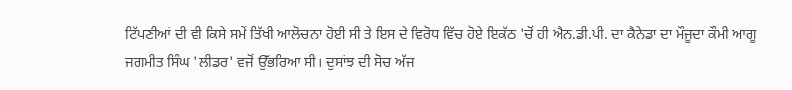ਟਿੱਪਣੀਆਂ ਦੀ ਵੀ ਕਿਸੇ ਸਮੇਂ ਤਿੱਖੀ ਆਲੋਚਨਾ ਹੋਈ ਸੀ ਤੇ ਇਸ ਦੇ ਵਿਰੋਧ ਵਿੱਚ ਹੋਏ ਇਕੱਠ 'ਚੋਂ ਹੀ ਐਨ.ਡੀ.ਪੀ. ਦਾ ਕੈਨੇਡਾ ਦਾ ਮੌਜੂਦਾ ਕੌਮੀ ਆਗੂ ਜਗਮੀਤ ਸਿੰਘ 'ਲੀਡਰ' ਵਜੋਂ ਉੱਭਰਿਆ ਸੀ। ਦੁਸਾਂਝ ਦੀ ਸੋਚ ਅੱਜ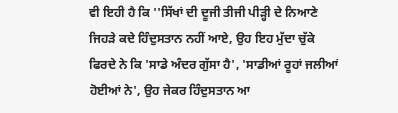ਵੀ ਇਹੀ ਹੈ ਕਿ ''ਸਿੱਖਾਂ ਦੀ ਦੂਜੀ ਤੀਜੀ ਪੀੜ੍ਹੀ ਦੇ ਨਿਆਣੇ ਜਿਹੜੇ ਕਦੇ ਹਿੰਦੁਸਤਾਨ ਨਹੀਂ ਆਏ, ਉਹ ਇਹ ਮੁੱਦਾ ਚੁੱਕੇ ਫਿਰਦੇ ਨੇ ਕਿ 'ਸਾਡੇ ਅੰਦਰ ਗੁੱਸਾ ਹੈ', 'ਸਾਡੀਆਂ ਰੂਹਾਂ ਜਲੀਆਂ ਹੋਈਆਂ ਨੇ', ਉਹ ਜੇਕਰ ਹਿੰਦੁਸਤਾਨ ਆ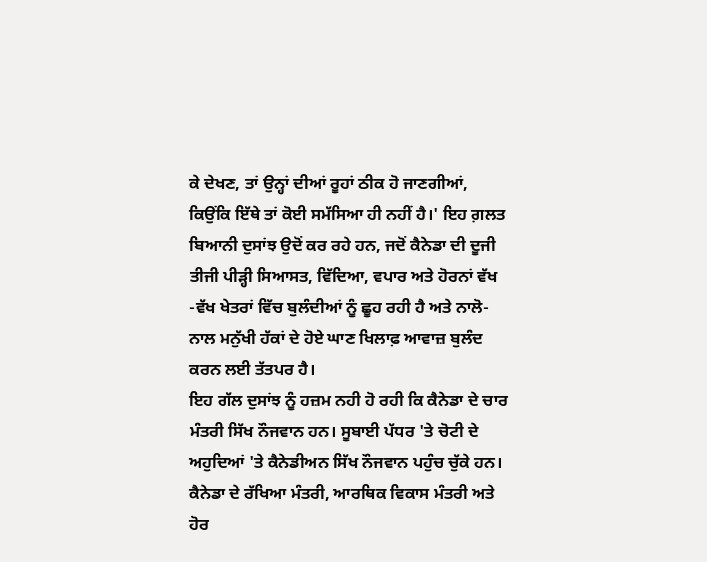ਕੇ ਦੇਖਣ, ਤਾਂ ਉਨ੍ਹਾਂ ਦੀਆਂ ਰੂਹਾਂ ਠੀਕ ਹੋ ਜਾਣਗੀਆਂ, ਕਿਉਂਕਿ ਇੱਥੇ ਤਾਂ ਕੋਈ ਸਮੱਸਿਆ ਹੀ ਨਹੀਂ ਹੈ।' ਇਹ ਗ਼ਲਤ ਬਿਆਨੀ ਦੁਸਾਂਝ ਉਦੋਂ ਕਰ ਰਹੇ ਹਨ, ਜਦੋਂ ਕੈਨੇਡਾ ਦੀ ਦੂਜੀ ਤੀਜੀ ਪੀੜ੍ਹੀ ਸਿਆਸਤ, ਵਿੱਦਿਆ, ਵਪਾਰ ਅਤੇ ਹੋਰਨਾਂ ਵੱਖ -ਵੱਖ ਖੇਤਰਾਂ ਵਿੱਚ ਬੁਲੰਦੀਆਂ ਨੂੰ ਛੂਹ ਰਹੀ ਹੈ ਅਤੇ ਨਾਲੋ-ਨਾਲ ਮਨੁੱਖੀ ਹੱਕਾਂ ਦੇ ਹੋਏ ਘਾਣ ਖਿਲਾਫ਼ ਆਵਾਜ਼ ਬੁਲੰਦ ਕਰਨ ਲਈ ਤੱਤਪਰ ਹੈ।
ਇਹ ਗੱਲ ਦੁਸਾਂਝ ਨੂੰ ਹਜ਼ਮ ਨਹੀ ਹੋ ਰਹੀ ਕਿ ਕੈਨੇਡਾ ਦੇ ਚਾਰ ਮੰਤਰੀ ਸਿੱਖ ਨੌਜਵਾਨ ਹਨ। ਸੂਬਾਈ ਪੱਧਰ 'ਤੇ ਚੋਟੀ ਦੇ ਅਹੁਦਿਆਂ 'ਤੇ ਕੈਨੇਡੀਅਨ ਸਿੱਖ ਨੌਜਵਾਨ ਪਹੁੰਚ ਚੁੱਕੇ ਹਨ। ਕੈਨੇਡਾ ਦੇ ਰੱਖਿਆ ਮੰਤਰੀ, ਆਰਥਿਕ ਵਿਕਾਸ ਮੰਤਰੀ ਅਤੇ ਹੋਰ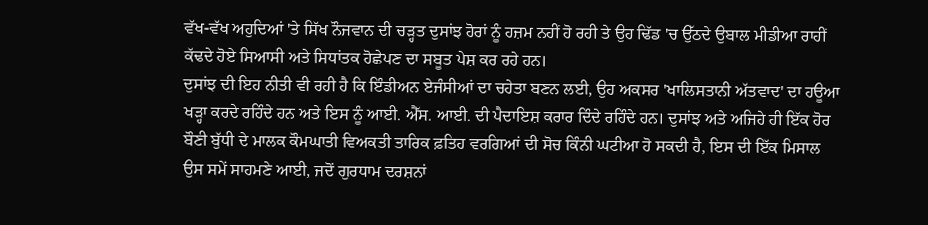ਵੱਖ-ਵੱਖ ਅਹੁਦਿਆਂ 'ਤੇ ਸਿੱਖ ਨੌਜਵਾਨ ਦੀ ਚੜ੍ਹਤ ਦੁਸਾਂਝ ਹੋਰਾਂ ਨੂੰ ਹਜ਼ਮ ਨਹੀਂ ਹੋ ਰਹੀ ਤੇ ਉਹ ਢਿੱਡ 'ਚ ਉੱਠਦੇ ਉਬਾਲ ਮੀਡੀਆ ਰਾਹੀਂ ਕੱਢਦੇ ਹੋਏ ਸਿਆਸੀ ਅਤੇ ਸਿਧਾਂਤਕ ਹੋਛੇਪਣ ਦਾ ਸਬੂਤ ਪੇਸ਼ ਕਰ ਰਹੇ ਹਨ।
ਦੁਸਾਂਝ ਦੀ ਇਹ ਨੀਤੀ ਵੀ ਰਹੀ ਹੈ ਕਿ ਇੰਡੀਅਨ ਏਜੰਸੀਆਂ ਦਾ ਚਹੇਤਾ ਬਣਨ ਲਈ, ਉਹ ਅਕਸਰ 'ਖਾਲਿਸਤਾਨੀ ਅੱਤਵਾਦ' ਦਾ ਹਊਆ ਖੜ੍ਹਾ ਕਰਦੇ ਰਹਿੰਦੇ ਹਨ ਅਤੇ ਇਸ ਨੂੰ ਆਈ. ਐੱਸ. ਆਈ. ਦੀ ਪੈਦਾਇਸ਼ ਕਰਾਰ ਦਿੰਦੇ ਰਹਿੰਦੇ ਹਨ। ਦੁਸਾਂਝ ਅਤੇ ਅਜਿਹੇ ਹੀ ਇੱਕ ਹੋਰ ਬੌਣੀ ਬੁੱਧੀ ਦੇ ਮਾਲਕ ਕੌਮਘਾਤੀ ਵਿਅਕਤੀ ਤਾਰਿਕ ਫ਼ਤਿਹ ਵਰਗਿਆਂ ਦੀ ਸੋਚ ਕਿੰਨੀ ਘਟੀਆ ਹੋ ਸਕਦੀ ਹੈ, ਇਸ ਦੀ ਇੱਕ ਮਿਸਾਲ ਉਸ ਸਮੇਂ ਸਾਹਮਣੇ ਆਈ, ਜਦੋਂ ਗੁਰਧਾਮ ਦਰਸ਼ਨਾਂ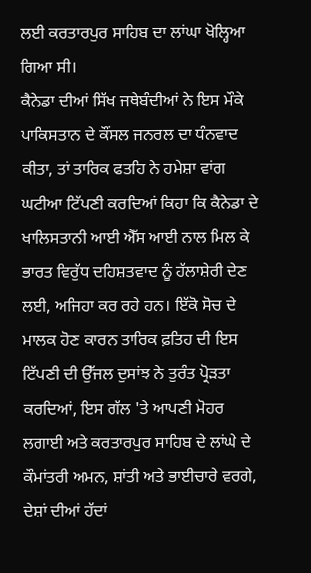ਲਈ ਕਰਤਾਰਪੁਰ ਸਾਹਿਬ ਦਾ ਲਾਂਘਾ ਖੋਲ੍ਹਿਆ ਗਿਆ ਸੀ।
ਕੈਨੇਡਾ ਦੀਆਂ ਸਿੱਖ ਜਥੇਬੰਦੀਆਂ ਨੇ ਇਸ ਮੌਕੇ ਪਾਕਿਸਤਾਨ ਦੇ ਕੌਂਸਲ ਜਨਰਲ ਦਾ ਧੰਨਵਾਦ ਕੀਤਾ, ਤਾਂ ਤਾਰਿਕ ਫਤਹਿ ਨੇ ਹਮੇਸ਼ਾ ਵਾਂਗ ਘਟੀਆ ਟਿੱਪਣੀ ਕਰਦਿਆਂ ਕਿਹਾ ਕਿ ਕੈਨੇਡਾ ਦੇ ਖਾਲਿਸਤਾਨੀ ਆਈ ਐੱਸ ਆਈ ਨਾਲ ਮਿਲ ਕੇ ਭਾਰਤ ਵਿਰੁੱਧ ਦਹਿਸ਼ਤਵਾਦ ਨੂੰ ਹੱਲਾਸ਼ੇਰੀ ਦੇਣ ਲਈ, ਅਜਿਹਾ ਕਰ ਰਹੇ ਹਨ। ਇੱਕੋ ਸੋਚ ਦੇ ਮਾਲਕ ਹੋਣ ਕਾਰਨ ਤਾਰਿਕ ਫ਼ਤਿਹ ਦੀ ਇਸ ਟਿੱਪਣੀ ਦੀ ਉੱਜਲ ਦੁਸਾਂਝ ਨੇ ਤੁਰੰਤ ਪ੍ਰੋੜਤਾ ਕਰਦਿਆਂ, ਇਸ ਗੱਲ 'ਤੇ ਆਪਣੀ ਮੋਹਰ ਲਗਾਈ ਅਤੇ ਕਰਤਾਰਪੁਰ ਸਾਹਿਬ ਦੇ ਲਾਂਘੇ ਦੇ ਕੌਮਾਂਤਰੀ ਅਮਨ, ਸ਼ਾਂਤੀ ਅਤੇ ਭਾਈਚਾਰੇ ਵਰਗੇ, ਦੇਸ਼ਾਂ ਦੀਆਂ ਹੱਦਾਂ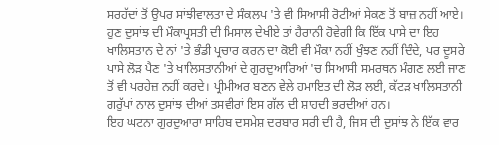ਸਰਹੱਦਾਂ ਤੋਂ ਉਪਰ ਸਾਂਝੀਵਾਲਤਾ ਦੇ ਸੰਕਲਪ 'ਤੇ ਵੀ ਸਿਆਸੀ ਰੋਟੀਆਂ ਸੇਕਣ ਤੋਂ ਬਾਜ਼ ਨਹੀਂ ਆਏ।
ਹੁਣ ਦੁਸਾਂਝ ਦੀ ਮੌਕਾਪ੍ਰਸਤੀ ਦੀ ਮਿਸਾਲ ਦੇਖੀਏ ਤਾਂ ਹੈਰਾਨੀ ਹੋਵੇਗੀ ਕਿ ਇੱਕ ਪਾਸੇ ਦਾ ਇਹ ਖਾਲਿਸਤਾਨ ਦੇ ਨਾਂ 'ਤੇ ਭੰਡੀ ਪ੍ਰਚਾਰ ਕਰਨ ਦਾ ਕੋਈ ਵੀ ਮੌਕਾ ਨਹੀਂ ਖੁੰਝਣ ਨਹੀਂ ਦਿੰਦੇ, ਪਰ ਦੂਸਰੇ ਪਾਸੇ ਲੋੜ ਪੈਣ 'ਤੇ ਖਾਲਿਸਤਾਨੀਆਂ ਦੇ ਗੁਰਦੁਆਰਿਆਂ 'ਚ ਸਿਆਸੀ ਸਮਰਥਨ ਮੰਗਣ ਲਈ ਜਾਣ ਤੋਂ ਵੀ ਪਰਹੇਜ਼ ਨਹੀਂ ਕਰਦੇ। ਪ੍ਰੀਮੀਅਰ ਬਣਨ ਵੇਲੇ ਹਮਾਇਤ ਦੀ ਲੋੜ ਲਈ, ਕੱਟੜ ਖਾਲਿਸਤਾਨੀ ਗਰੁੱਪਾਂ ਨਾਲ ਦੁਸਾਂਝ ਦੀਆਂ ਤਸਵੀਰਾਂ ਇਸ ਗੱਲ ਦੀ ਸ਼ਾਹਦੀ ਭਰਦੀਆਂ ਹਨ।
ਇਹ ਘਟਨਾ ਗੁਰਦੁਆਰਾ ਸਾਹਿਬ ਦਸਮੇਸ਼ ਦਰਬਾਰ ਸਰੀ ਦੀ ਹੈ, ਜਿਸ ਦੀ ਦੁਸਾਂਝ ਨੇ ਇੱਕ ਵਾਰ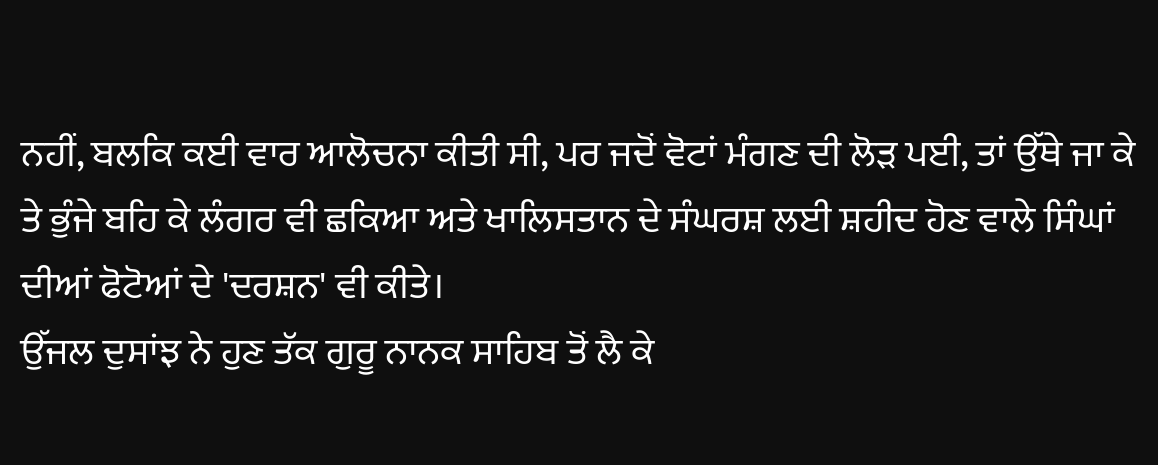ਨਹੀਂ, ਬਲਕਿ ਕਈ ਵਾਰ ਆਲੋਚਨਾ ਕੀਤੀ ਸੀ, ਪਰ ਜਦੋਂ ਵੋਟਾਂ ਮੰਗਣ ਦੀ ਲੋੜ ਪਈ, ਤਾਂ ਉੱਥੇ ਜਾ ਕੇ ਤੇ ਭੁੰਜੇ ਬਹਿ ਕੇ ਲੰਗਰ ਵੀ ਛਕਿਆ ਅਤੇ ਖਾਲਿਸਤਾਨ ਦੇ ਸੰਘਰਸ਼ ਲਈ ਸ਼ਹੀਦ ਹੋਣ ਵਾਲੇ ਸਿੰਘਾਂ ਦੀਆਂ ਫੋਟੋਆਂ ਦੇ 'ਦਰਸ਼ਨ' ਵੀ ਕੀਤੇ।
ਉੱਜਲ ਦੁਸਾਂਝ ਨੇ ਹੁਣ ਤੱਕ ਗੁਰੂ ਨਾਨਕ ਸਾਹਿਬ ਤੋਂ ਲੈ ਕੇ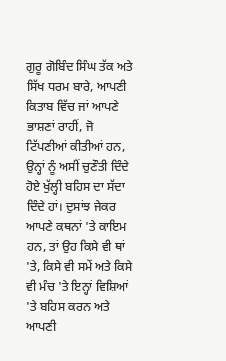ਗੁਰੂ ਗੋਬਿੰਦ ਸਿੰਘ ਤੱਕ ਅਤੇ ਸਿੱਖ ਧਰਮ ਬਾਰੇ, ਆਪਣੀ ਕਿਤਾਬ ਵਿੱਚ ਜਾਂ ਆਪਣੇ ਭਾਸ਼ਣਾਂ ਰਾਹੀਂ, ਜੋ ਟਿੱਪਣੀਆਂ ਕੀਤੀਆਂ ਹਨ, ਉਨ੍ਹਾਂ ਨੂੰ ਅਸੀਂ ਚੁਣੌਤੀ ਦਿੰਦੇ ਹੋਏ ਖੁੱਲ੍ਹੀ ਬਹਿਸ ਦਾ ਸੱਦਾ ਦਿੰਦੇ ਹਾਂ। ਦੁਸਾਂਝ ਜੇਕਰ ਆਪਣੇ ਕਥਨਾਂ 'ਤੇ ਕਾਇਮ ਹਨ, ਤਾਂ ਉਹ ਕਿਸੇ ਵੀ ਥਾਂ 'ਤੇ, ਕਿਸੇ ਵੀ ਸਮੇਂ ਅਤੇ ਕਿਸੇ ਵੀ ਮੰਚ 'ਤੇ ਇਨ੍ਹਾਂ ਵਿਸ਼ਿਆਂ 'ਤੇ ਬਹਿਸ ਕਰਨ ਅਤੇ ਆਪਣੀ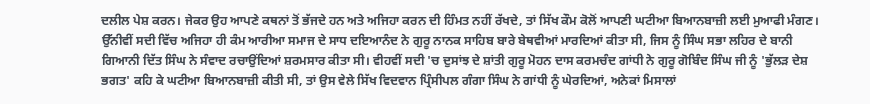ਦਲੀਲ ਪੇਸ਼ ਕਰਨ। ਜੇਕਰ ਉਹ ਆਪਣੇ ਕਥਨਾਂ ਤੋਂ ਭੱਜਦੇ ਹਨ ਅਤੇ ਅਜਿਹਾ ਕਰਨ ਦੀ ਹਿੰਮਤ ਨਹੀਂ ਰੱਖਦੇ, ਤਾਂ ਸਿੱਖ ਕੌਮ ਕੋਲੋਂ ਆਪਣੀ ਘਟੀਆ ਬਿਆਨਬਾਜ਼ੀ ਲਈ ਮੁਆਫੀ ਮੰਗਣ।
ਉੱਨੀਵੀਂ ਸਦੀ ਵਿੱਚ ਅਜਿਹਾ ਹੀ ਕੰਮ ਆਰੀਆ ਸਮਾਜ ਦੇ ਸਾਧ ਦਇਆਨੰਦ ਨੇ ਗੁਰੂ ਨਾਨਕ ਸਾਹਿਬ ਬਾਰੇ ਬੇਥਵੀਆਂ ਮਾਰਦਿਆਂ ਕੀਤਾ ਸੀ, ਜਿਸ ਨੂੰ ਸਿੰਘ ਸਭਾ ਲਹਿਰ ਦੇ ਬਾਨੀ ਗਿਆਨੀ ਦਿੱਤ ਸਿੰਘ ਨੇ ਸੰਵਾਦ ਰਚਾਉਂਦਿਆਂ ਸ਼ਰਮਸਾਰ ਕੀਤਾ ਸੀ। ਵੀਹਵੀਂ ਸਦੀ 'ਚ ਦੁਸਾਂਝ ਦੇ ਸ਼ਾਂਤੀ ਗੁਰੂ ਮੋਹਨ ਦਾਸ ਕਰਮਚੰਦ ਗਾਂਧੀ ਨੇ ਗੁਰੂ ਗੋਬਿੰਦ ਸਿੰਘ ਜੀ ਨੂੰ 'ਭੁੱਲੜ ਦੇਸ਼ ਭਗਤ' ਕਹਿ ਕੇ ਘਟੀਆ ਬਿਆਨਬਾਜ਼ੀ ਕੀਤੀ ਸੀ, ਤਾਂ ਉਸ ਵੇਲੇ ਸਿੱਖ ਵਿਦਵਾਨ ਪ੍ਰਿੰਸੀਪਲ ਗੰਗਾ ਸਿੰਘ ਨੇ ਗਾਂਧੀ ਨੂੰ ਘੇਰਦਿਆਂ, ਅਨੇਕਾਂ ਮਿਸਾਲਾਂ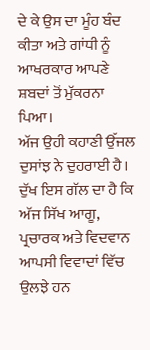ਦੇ ਕੇ ਉਸ ਦਾ ਮੂੰਹ ਬੰਦ ਕੀਤਾ ਅਤੇ ਗਾਂਧੀ ਨੂੰ ਆਖਰਕਾਰ ਆਪਣੇ ਸ਼ਬਦਾਂ ਤੋਂ ਮੁੱਕਰਨਾ ਪਿਆ।
ਅੱਜ ਉਹੀ ਕਹਾਣੀ ਉੱਜਲ ਦੁਸਾਂਝ ਨੇ ਦੁਹਰਾਈ ਹੈ। ਦੁੱਖ ਇਸ ਗੱਲ ਦਾ ਹੈ ਕਿ ਅੱਜ ਸਿੱਖ ਆਗੂ, ਪ੍ਰਚਾਰਕ ਅਤੇ ਵਿਦਵਾਨ ਆਪਸੀ ਵਿਵਾਦਾਂ ਵਿੱਚ ਉਲਝੇ ਹਨ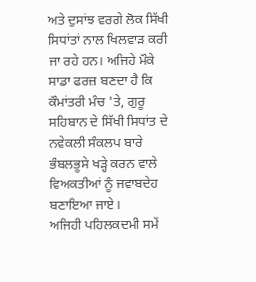ਅਤੇ ਦੁਸਾਂਝ ਵਰਗੇ ਲੋਕ ਸਿੱਖੀ ਸਿਧਾਂਤਾਂ ਨਾਲ ਖਿਲਵਾੜ ਕਰੀ ਜਾ ਰਹੇ ਹਨ। ਅਜਿਹੇ ਮੌਕੇ ਸਾਡਾ ਫਰਜ਼ ਬਣਦਾ ਹੈ ਕਿ ਕੌਮਾਂਤਰੀ ਮੰਚ 'ਤੇ, ਗੁਰੂ ਸਹਿਬਾਨ ਦੇ ਸਿੱਖੀ ਸਿਧਾਂਤ ਦੇ ਨਵੇਕਲੀ ਸੰਕਲਪ ਬਾਰੇ ਭੰਬਲਭੂਸੇ ਖੜ੍ਹੇ ਕਰਨ ਵਾਲੇ ਵਿਅਕਤੀਆਂ ਨੂੰ ਜਵਾਬਦੇਹ ਬਣਾਇਆ ਜਾਏ।
ਅਜਿਹੀ ਪਹਿਲਕਦਮੀ ਸਮੇਂ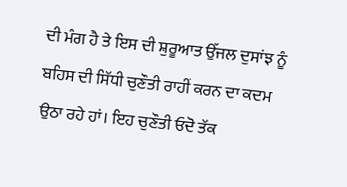ਦੀ ਮੰਗ ਹੈ ਤੇ ਇਸ ਦੀ ਸ਼ੁਰੂਆਤ ਉੱਜਲ ਦੁਸਾਂਝ ਨੂੰ ਬਹਿਸ ਦੀ ਸਿੱਧੀ ਚੁਣੌਤੀ ਰਾਹੀਂ ਕਰਨ ਦਾ ਕਦਮ ਉਠਾ ਰਹੇ ਹਾਂ। ਇਹ ਚੁਣੌਤੀ ਓਦੋ ਤੱਕ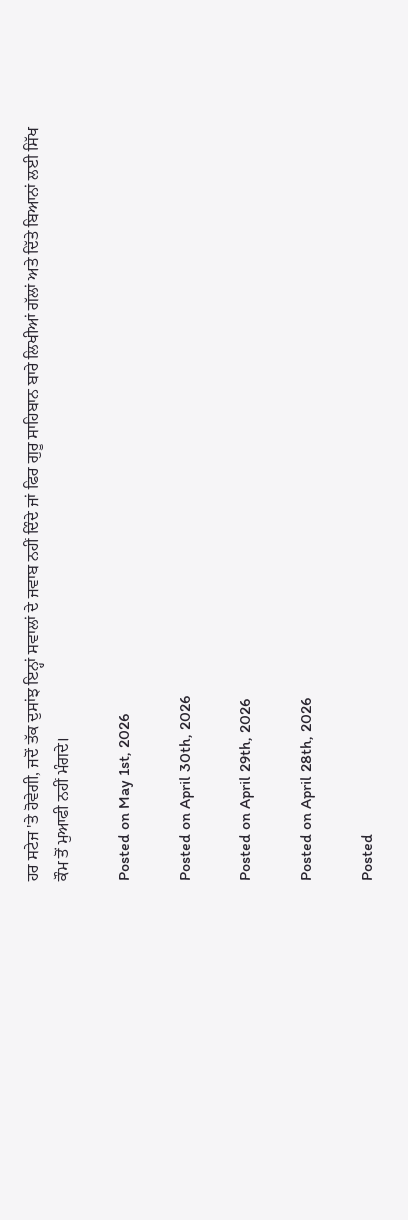ਹਰ ਸਟੇਜ 'ਤੇ ਹੋਵੇਗੀ, ਜਦੋਂ ਤੱਕ ਦੁਸਾਂਝ ਇਨ੍ਹਾਂ ਸਵਾਲਾਂ ਦੇ ਜਵਾਬ ਨਹੀਂ ਦਿੰਦੇ ਜਾਂ ਫਿਰ ਗੁਰੂ ਸਾਹਿਬਾਨ ਬਾਰੇ ਲਿਖੀਆਂ ਗੱਲਾਂ ਅਤੇ ਦਿੱਤੇ ਬਿਆਨਾਂ ਲਈ ਸਿੱਖ ਕੌਮ ਤੋਂ ਮੁਆਫੀ ਨਹੀਂ ਮੰਗਦੇ।

Posted on May 1st, 2026

Posted on April 30th, 2026

Posted on April 29th, 2026

Posted on April 28th, 2026

Posted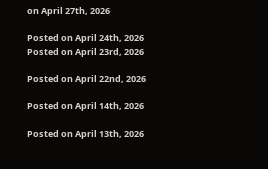on April 27th, 2026

Posted on April 24th, 2026
Posted on April 23rd, 2026

Posted on April 22nd, 2026

Posted on April 14th, 2026

Posted on April 13th, 2026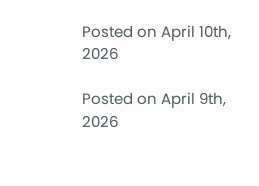Posted on April 10th, 2026

Posted on April 9th, 2026